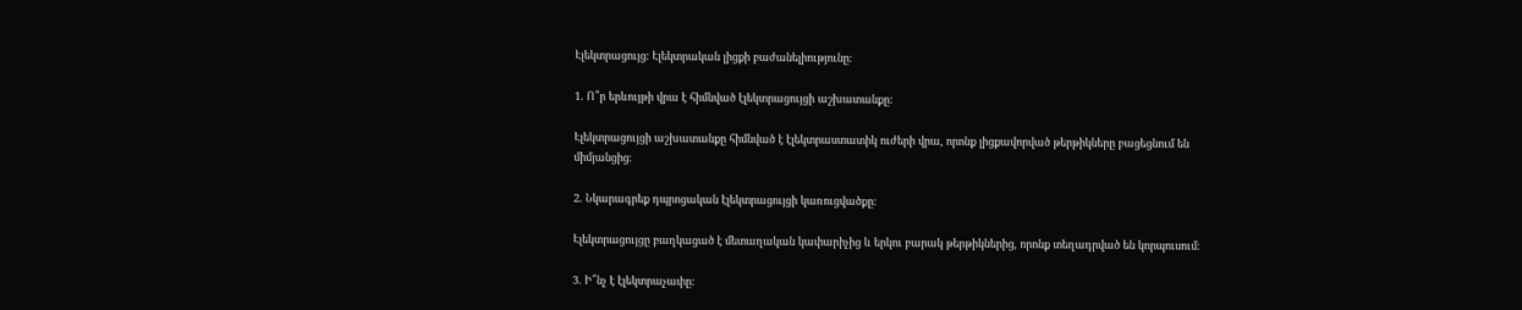Էլեկտրացույց: Էլեկտրական լիցքի բաժանելիությունը:

1. Ո՞ր երևույթի վրա է հիմնված էլեկտրացույցի աշխատանքը:

Էլեկտրացույցի աշխատանքը հիմնված է էլեկտրաստատիկ ուժերի վրա, որոնք լիցքավորված թերթիկները բացեցնում են միմյանցից։

2. Նկարագրեք դպրոցական էլեկտրացույցի կառուցվածքը:

Էլեկտրացույցը բաղկացած է մետաղական կափարիչից և երկու բարակ թերթիկներից, որոնք տեղադրված են կորպուսում։

3. Ի՞նչ է էլեկտրաչափը: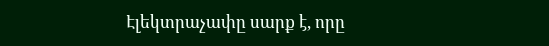Էլեկտրաչափը սարք է, որը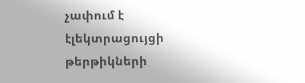չափում է էլեկտրացույցի թերթիկների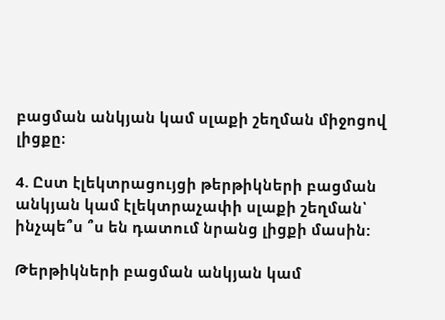բացման անկյան կամ սլաքի շեղման միջոցով լիցքը։

4. Ըստ էլեկտրացույցի թերթիկների բացման անկյան կամ էլեկտրաչափի սլաքի շեղման՝ ինչպե՞ս ՞ս են դատում նրանց լիցքի մասին:

Թերթիկների բացման անկյան կամ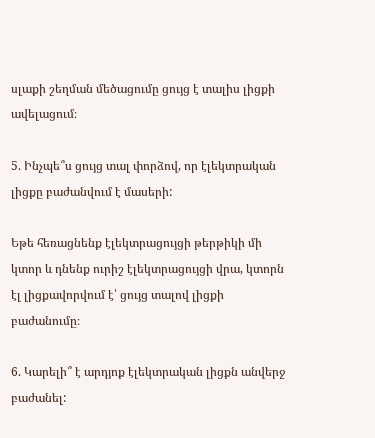սլաքի շեղման մեծացումը ցույց է տալիս լիցքի ավելացում։

5. Ինչպե՞ս ցույց տալ փորձով, որ էլեկտրական լիցքը բաժանվում է մասերի:

Եթե հեռացնենք էլեկտրացույցի թերթիկի մի կտոր և դնենք ուրիշ էլեկտրացույցի վրա, կտորն էլ լիցքավորվում է՝ ցույց տալով լիցքի բաժանումը։

6. Կարելի՞ է արդյոք էլեկտրական լիցքն անվերջ բաժանել: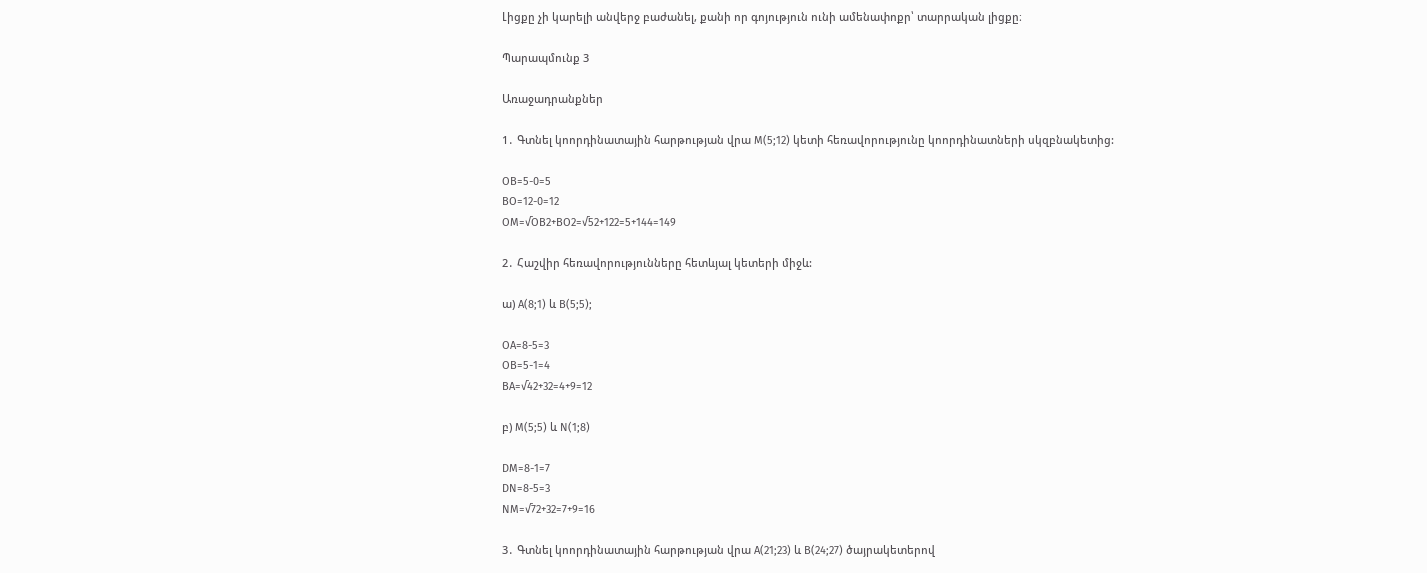Լիցքը չի կարելի անվերջ բաժանել, քանի որ գոյություն ունի ամենափոքր՝ տարրական լիցքը։

Պարապմունք 3

Առաջադրանքներ

1․ Գտնել կոորդինատային հարթության վրա M(5;12) կետի հեռավորությունը կոորդինատների սկզբնակետից:

OB=5-0=5
BO=12-0=12
OM=√OB2+BO2=√52+122=5+144=149

2․ Հաշվիր հեռավորությունները հետևյալ կետերի միջև:

ա) A(8;1) և B(5;5);

OA=8-5=3
OB=5-1=4
BA=√42+32=4+9=12

բ) M(5;5) և N(1;8)

DM=8-1=7
DN=8-5=3
NM=√72+32=7+9=16

3․ Գտնել կոորդինատային հարթության վրա A(21;23) և B(24;27) ծայրակետերով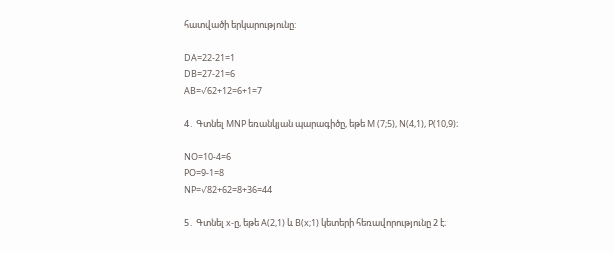հատվածի երկարությունը:

DA=22-21=1
DB=27-21=6
AB=√62+12=6+1=7

4․ Գտնել MNP եռանկյան պարագիծը, եթե M (7;5), N(4,1), P(10,9)։

NO=10-4=6
PO=9-1=8
NP=√82+62=8+36=44

5․ Գտնել x-ը, եթե A(2,1) և B(x;1) կետերի հեռավորությունը 2 է։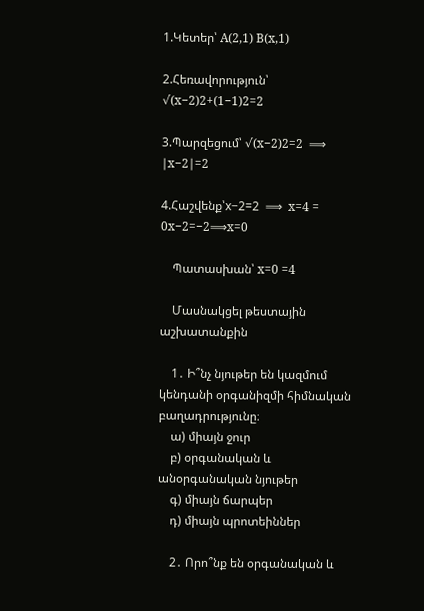1.Կետեր՝ A(2,1) B(x,1)

2.Հեռավորություն՝ √(x−2)2+(1−1)2=2

3.Պարզեցում՝ √(x−2)2=2  ⟹  ∣x−2∣=2

4.Հաշվենք՝x−2=2  ⟹  x=4 = 0x−2=−2⟹x=0

    Պատասխան՝ x=0 =4

    Մասնակցել թեստային աշխատանքին

    1․ Ի՞նչ նյութեր են կազմում կենդանի օրգանիզմի հիմնական բաղադրությունը։
    ա) միայն ջուր
    բ) օրգանական և անօրգանական նյութեր
    գ) միայն ճարպեր
    դ) միայն պրոտեիններ

    2․ Որո՞նք են օրգանական և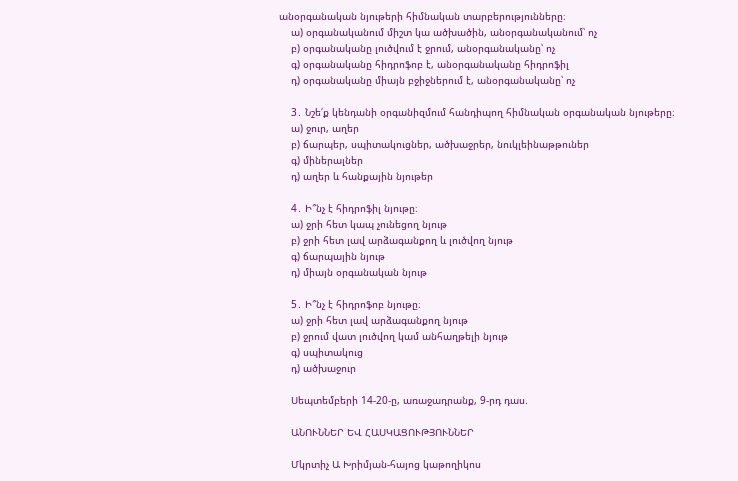անօրգանական նյութերի հիմնական տարբերությունները։
    ա) օրգանականում միշտ կա ածխածին, անօրգանականում՝ ոչ
    բ) օրգանականը լուծվում է ջրում, անօրգանականը՝ ոչ
    գ) օրգանականը հիդրոֆոբ է, անօրգանականը հիդրոֆիլ
    դ) օրգանականը միայն բջիջներում է, անօրգանականը՝ ոչ

    3․ Նշե՛ք կենդանի օրգանիզմում հանդիպող հիմնական օրգանական նյութերը։
    ա) ջուր, աղեր
    բ) ճարպեր, սպիտակուցներ, ածխաջրեր, նուկլեինաթթուներ
    գ) միներալներ
    դ) աղեր և հանքային նյութեր

    4․ Ի՞նչ է հիդրոֆիլ նյութը։
    ա) ջրի հետ կապ չունեցող նյութ
    բ) ջրի հետ լավ արձագանքող և լուծվող նյութ
    գ) ճարպային նյութ
    դ) միայն օրգանական նյութ

    5․ Ի՞նչ է հիդրոֆոբ նյութը։
    ա) ջրի հետ լավ արձագանքող նյութ
    բ) ջրում վատ լուծվող կամ անհաղթելի նյութ
    գ) սպիտակուց
    դ) ածխաջուր

    Սեպտեմբերի 14-20-ը, առաջադրանք, 9-րդ դաս.

    ԱՆՈՒՆՆԵՐ ԵՎ ՀԱՍԿԱՑՈՒԹՅՈՒՆՆԵՐ

    Մկրտիչ Ա Խրիմյան-հայոց կաթողիկոս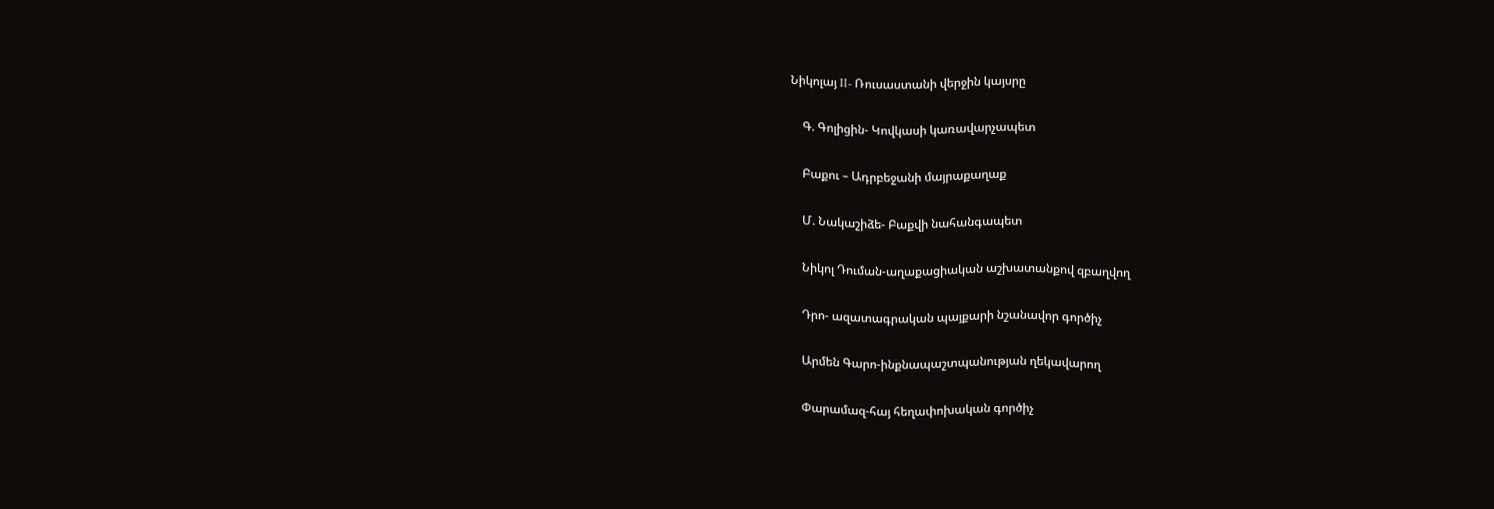Նիկոլայ II- Ռուսաստանի վերջին կայսրը

    Գ. Գոլիցին- Կովկասի կառավարչապետ

    Բաքու – Ադրբեջանի մայրաքաղաք

    Մ. Նակաշիձե- Բաքվի նահանգապետ

    Նիկոլ Դուման-աղաքացիական աշխատանքով զբաղվող

    Դրո- ազատագրական պայքարի նշանավոր գործիչ

    Արմեն Գարո-ինքնապաշտպանության ղեկավարող

    Փարամազ-հայ հեղափոխական գործիչ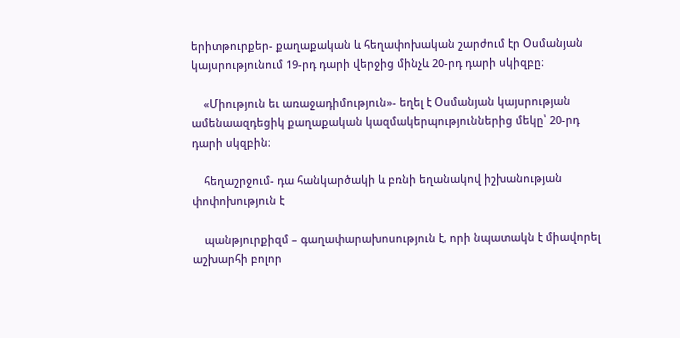երիտթուրքեր- քաղաքական և հեղափոխական շարժում էր Օսմանյան կայսրությունում 19-րդ դարի վերջից մինչև 20-րդ դարի սկիզբը։

    «Միություն եւ առաջադիմություն»- եղել է Օսմանյան կայսրության ամենաազդեցիկ քաղաքական կազմակերպություններից մեկը՝ 20-րդ դարի սկզբին։

    հեղաշրջում- դա հանկարծակի և բռնի եղանակով իշխանության փոփոխություն է

    պանթյուրքիզմ – գաղափարախոսություն է, որի նպատակն է միավորել աշխարհի բոլոր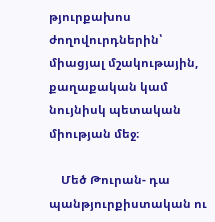թյուրքախոս ժողովուրդներին՝ միացյալ մշակութային, քաղաքական կամ նույնիսկ պետական միության մեջ։

    Մեծ Թուրան- դա պանթյուրքիստական ու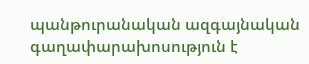պանթուրանական ազգայնական գաղափարախոսություն է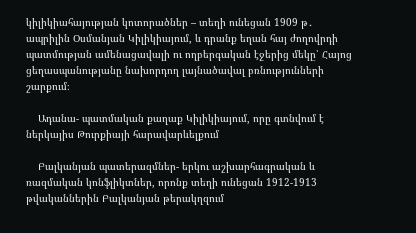կիլիկիահայության կոտորածներ – տեղի ունեցան 1909 թ․ ապրիլին Օսմանյան Կիլիկիայում, և դրանք եղան հայ ժողովրդի պատմության ամենացավալի ու ողբերգական էջերից մեկը՝ Հայոց ցեղասպանությանը նախորդող լայնածավալ բռնությունների շարքում։

    Ադանա- պատմական քաղաք Կիլիկիայում, որը գտնվում է ներկայիս Թուրքիայի հարավարևելքում

    Բալկանյան պատերազմներ- երկու աշխարհագրական և ռազմական կոնֆլիկտներ, որոնք տեղի ունեցան 1912-1913 թվականներին Բալկանյան թերակղզում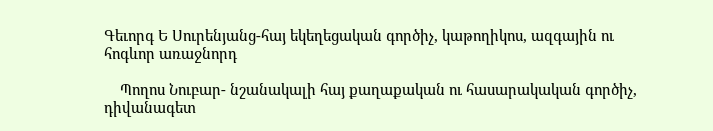Գեւորգ Ե Սուրենյանց-հայ եկեղեցական գործիչ, կաթողիկոս, ազգային ու հոգևոր առաջնորդ

    Պողոս Նուբար- նշանակալի հայ քաղաքական ու հասարակական գործիչ, դիվանագետ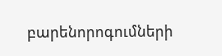բարենորոգումների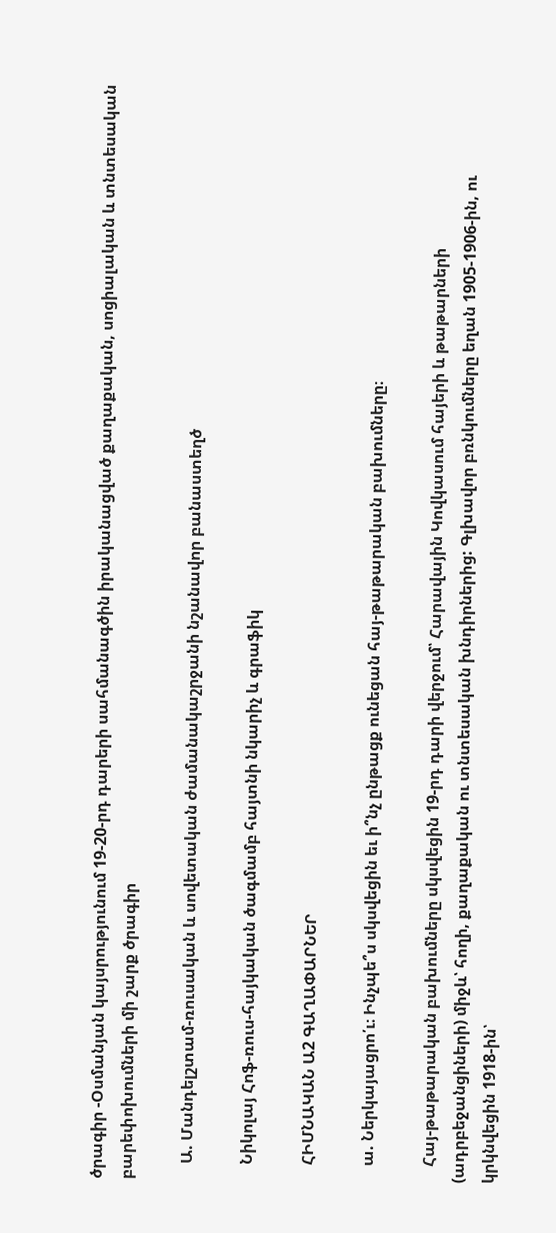ծրագիր -Օսմանյան կայսրությունում 19-20-րդ դարերի սահմանագծին իրականացված քաղաքական, սոցիալական և տնտեսական բարեփոխումների մի շարք ծրագիր

    Ա. Մանդելշտամ-ռուսական և սովետական ժամանակաշրջանի նշանավոր բանաստեղծ

    Նիկոլայ Հոֆ-ռուս-հայկական ծագմամբ հայտնի նկարիչ և գրաֆիկ

    ՀԻՄՆԱԿԱՆ Ա2 ԳԱՂԱՓԱՐՆԵՐ

    ա. Ներկայացրո՛ւ։ Ինչպե՞ս սկսվեցին եւ ի՞նչ ընթացք ունեցան հայ-թաթարական բախումները։

    Հայ-թաթարական բախումները սկսվեցին 19-րդ դարի վերջում՝ Հարավային Կովկասում հայերի և թաթարների (ադրբեջանցիների) միջև՝ հողի, քաղաքական ու տնտեսական խնդիրներից: Գլխավոր բռնկումները եղան 1905-1906-ին, ու կրկնվեցին 1918-ին՝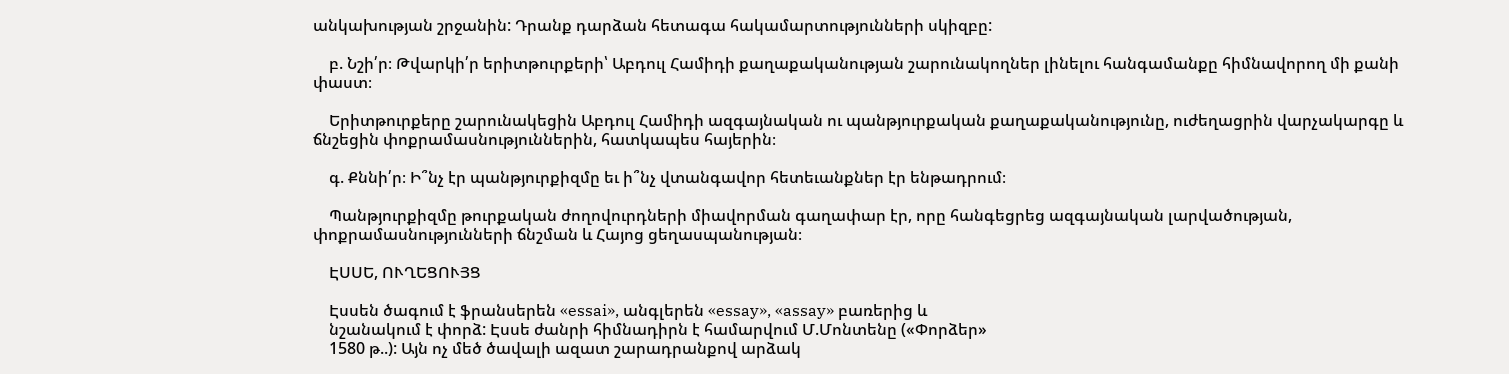անկախության շրջանին: Դրանք դարձան հետագա հակամարտությունների սկիզբը:

    բ. Նշի՛ր։ Թվարկի՛ր երիտթուրքերի՝ Աբդուլ Համիդի քաղաքականության շարունակողներ լինելու հանգամանքը հիմնավորող մի քանի փաստ։

    Երիտթուրքերը շարունակեցին Աբդուլ Համիդի ազգայնական ու պանթյուրքական քաղաքականությունը, ուժեղացրին վարչակարգը և ճնշեցին փոքրամասնություններին, հատկապես հայերին։

    գ. Քննի՛ր։ Ի՞նչ էր պանթյուրքիզմը եւ ի՞նչ վտանգավոր հետեւանքներ էր ենթադրում։

    Պանթյուրքիզմը թուրքական ժողովուրդների միավորման գաղափար էր, որը հանգեցրեց ազգայնական լարվածության, փոքրամասնությունների ճնշման և Հայոց ցեղասպանության։

    ԷՍՍԵ, ՈՒՂԵՑՈՒՅՑ

    Էսսեն ծագում է ֆրանսերեն «essai», անգլերեն «essay», «assay» բառերից և
    նշանակում է փորձ: Էսսե ժանրի հիմնադիրն է համարվում Մ.Մոնտենը («Փորձեր»
    1580 թ..): Այն ոչ մեծ ծավալի ազատ շարադրանքով արձակ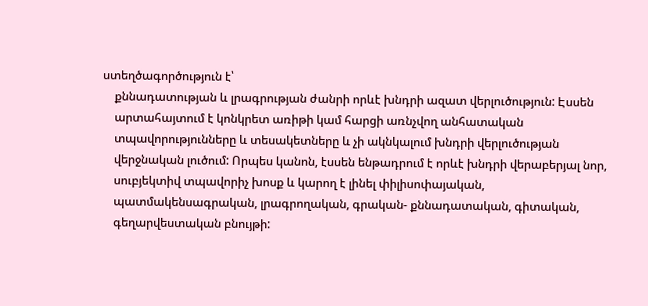ստեղծագործություն է՝
    քննադատության և լրագրության ժանրի որևէ խնդրի ազատ վերլուծություն: Էսսեն
    արտահայտում է կոնկրետ առիթի կամ հարցի առնչվող անհատական
    տպավորությունները և տեսակետները և չի ակնկալում խնդրի վերլուծության
    վերջնական լուծում: Որպես կանոն, էսսեն ենթադրում է որևէ խնդրի վերաբերյալ նոր,
    սուբյեկտիվ տպավորիչ խոսք և կարող է լինել փիլիսոփայական,
    պատմակենսագրական, լրագրողական, գրական- քննադատական, գիտական,
    գեղարվեստական բնույթի: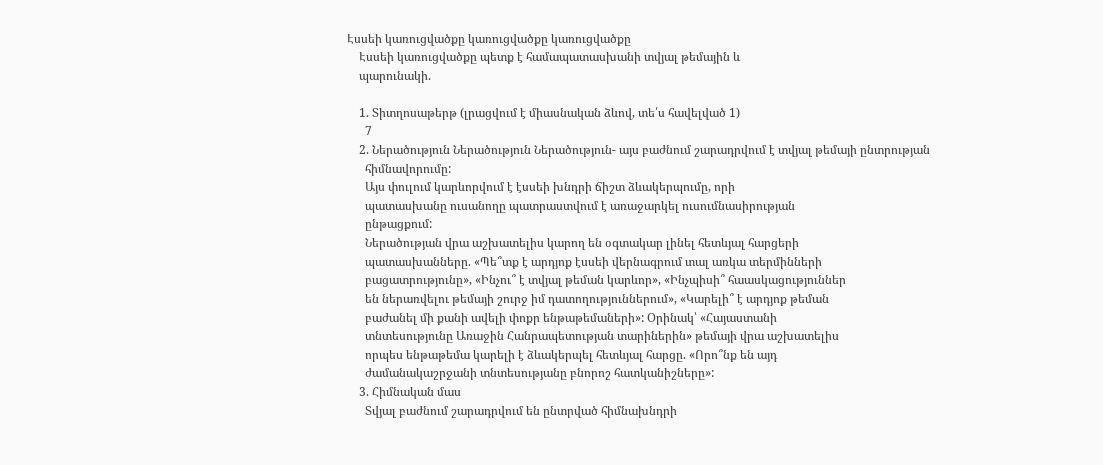Էսսեի կառուցվածքը կառուցվածքը կառուցվածքը
    Էսսեի կառուցվածքը պետք է համապատասխանի տվյալ թեմային և
    պարունակի.

    1. Տիտղոսաթերթ (լրացվում է միասնական ձևով, տե՛ս հավելված 1)
      7
    2. Ներածություն Ներածություն Ներածություն- այս բաժնում շարադրվում է տվյալ թեմայի ընտրության
      հիմնավորումը:
      Այս փուլում կարևորվում է էսսեի խնդրի ճիշտ ձևակերպումը, որի
      պատասխանը ուսանողը պատրաստվում է առաջարկել ուսումնասիրության
      ընթացքում:
      Ներածության վրա աշխատելիս կարող են օգտակար լինել հետևյալ հարցերի
      պատասխանները. «Պե՞տք է արդյոք էսսեի վերնագրում տալ առկա տերմինների
      բացատրությունը», «Ինչու՞ է տվյալ թեման կարևոր», «Ինչպիսի՞ հաասկացություններ
      են ներառվելու թեմայի շուրջ իմ դատողություններում», «Կարելի՞ է արդյոք թեման
      բաժանել մի քանի ավելի փոքր ենթաթեմաների»: Օրինակ՝ «Հայաստանի
      տնտեսությունը Առաջին Հանրապետության տարիներին» թեմայի վրա աշխատելիս
      որպես ենթաթեմա կարելի է ձևակերպել հետևյալ հարցը. «Որո՞նք են այդ
      ժամանակաշրջանի տնտեսությանը բնորոշ հատկանիշները»:
    3. Հիմնական մաս
      Տվյալ բաժնում շարադրվում են ընտրված հիմնախնդրի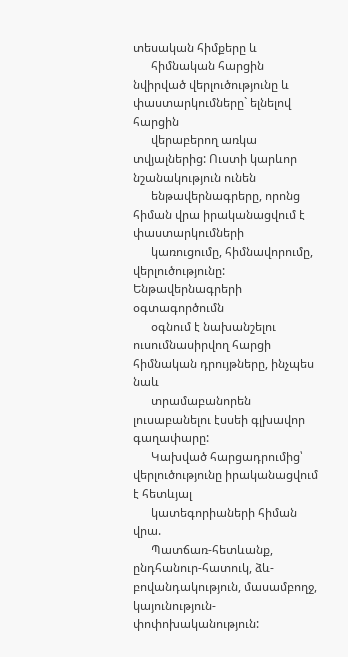տեսական հիմքերը և
      հիմնական հարցին նվիրված վերլուծությունը և փաստարկումները` ելնելով հարցին
      վերաբերող առկա տվյալներից: Ուստի կարևոր նշանակություն ունեն
      ենթավերնագրերը, որոնց հիման վրա իրականացվում է փաստարկումների
      կառուցումը, հիմնավորումը, վերլուծությունը: Ենթավերնագրերի օգտագործումն
      օգնում է նախանշելու ուսումնասիրվող հարցի հիմնական դրույթները, ինչպես նաև
      տրամաբանորեն լուսաբանելու էսսեի գլխավոր գաղափարը:
      Կախված հարցադրումից՝ վերլուծությունը իրականացվում է հետևյալ
      կատեգորիաների հիման վրա.
      Պատճառ-հետևանք, ընդհանուր-հատուկ, ձև-բովանդակություն, մասամբողջ, կայունություն-փոփոխականություն: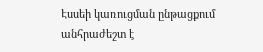Էսսեի կառուցման ընթացքում անհրաժեշտ է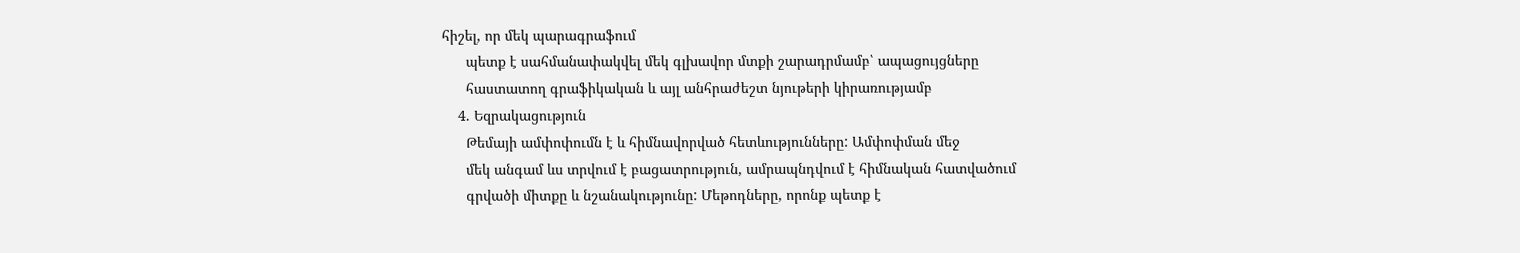հիշել, որ մեկ պարագրաֆում
      պետք է սահմանափակվել մեկ գլխավոր մտքի շարադրմամբ՝ ապացույցները
      հաստատող գրաֆիկական և այլ անհրաժեշտ նյութերի կիրառությամբ
    4. Եզրակացություն
      Թեմայի ամփոփումն է և հիմնավորված հետևությունները: Ամփոփման մեջ
      մեկ անգամ ևս տրվում է բացատրություն, ամրապնդվում է հիմնական հատվածում
      գրվածի միտքը և նշանակությունը: Մեթոդները, որոնք պետք է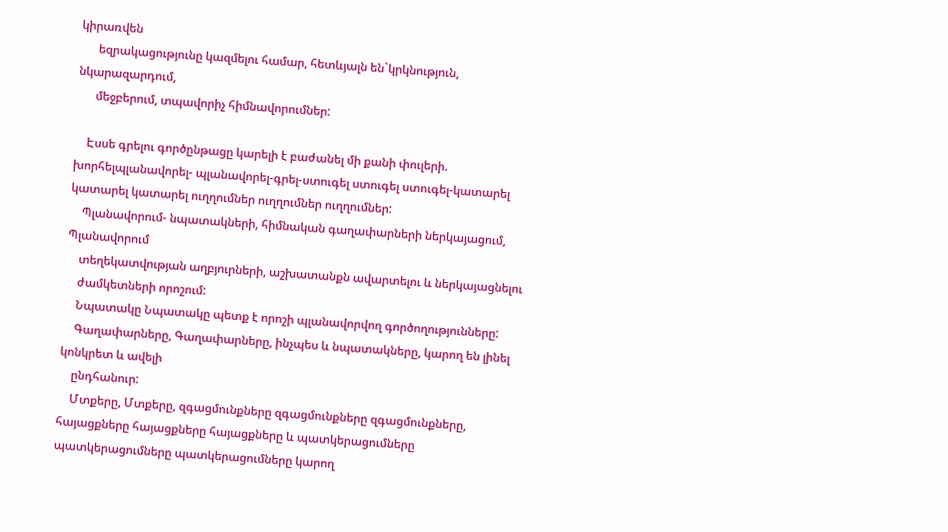կիրառվեն
      եզրակացությունը կազմելու համար, հետևյալն են`կրկնություն, նկարազարդում,
      մեջբերում, տպավորիչ հիմնավորումներ:

    Էսսե գրելու գործընթացը կարելի է բաժանել մի քանի փուլերի. խորհելպլանավորել- պլանավորել-գրել-ստուգել ստուգել ստուգել-կատարել կատարել կատարել ուղղումներ ուղղումներ ուղղումներ:
    Պլանավորում- նպատակների, հիմնական գաղափարների ներկայացում, Պլանավորում
    տեղեկատվության աղբյուրների, աշխատանքն ավարտելու և ներկայացնելու
    ժամկետների որոշում:
    Նպատակը Նպատակը պետք է որոշի պլանավորվող գործողությունները:
    Գաղափարները, Գաղափարները, ինչպես և նպատակները, կարող են լինել կոնկրետ և ավելի
    ընդհանուր:
    Մտքերը, Մտքերը, զգացմունքները զգացմունքները զգացմունքները, հայացքները հայացքները հայացքները և պատկերացումները պատկերացումները պատկերացումները կարող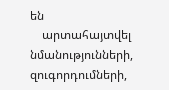են
    արտահայտվել նմանությունների, զուգորդումների,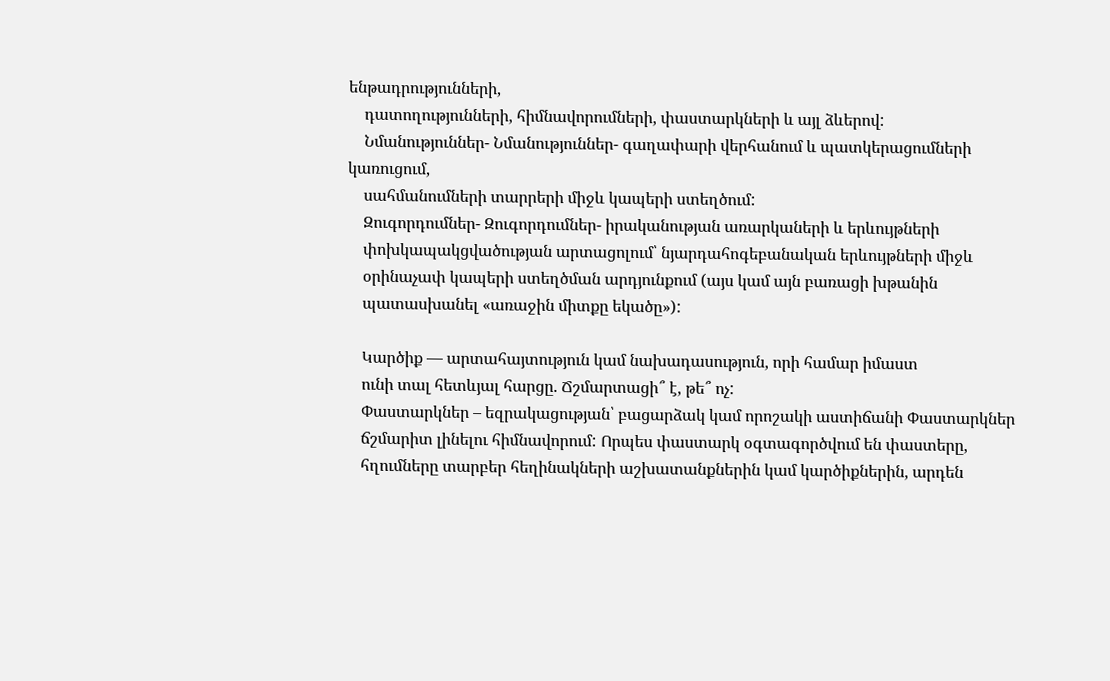ենթադրությունների,
    դատողությունների, հիմնավորումների, փաստարկների և այլ ձևերով:
    Նմանություններ- Նմանություններ- գաղափարի վերհանում և պատկերացումների կառուցում,
    սահմանումների տարրերի միջև կապերի ստեղծում:
    Զուգորդումներ- Զուգորդումներ- իրականության առարկաների և երևույթների
    փոխկապակցվածության արտացոլում՝ նյարդահոգեբանական երևույթների միջև
    օրինաչափ կապերի ստեղծման արդյունքում (այս կամ այն բառացի խթանին
    պատասխանել «առաջին միտքը եկածը»):

    Կարծիք — արտահայտություն կամ նախադասություն, որի համար իմաստ
    ունի տալ հետևյալ հարցը. Ճշմարտացի՞ է, թե՞ ոչ:
    Փաստարկներ – եզրակացության՝ բացարձակ կամ որոշակի աստիճանի Փաստարկներ
    ճշմարիտ լինելու հիմնավորում: Որպես փաստարկ օգտագործվում են փաստերը,
    հղումները տարբեր հեղինակների աշխատանքներին կամ կարծիքներին, արդեն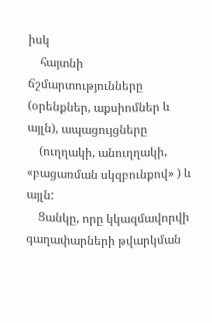իսկ
    հայտնի ճշմարտությունները (օրենքներ, աքսիոմներ և այլն), ապացույցները
    (ուղղակի, անուղղակի, «բացառման սկզբունքով» ) և այլն:
    Ցանկը, որը կկազմավորվի գաղափարների թվարկման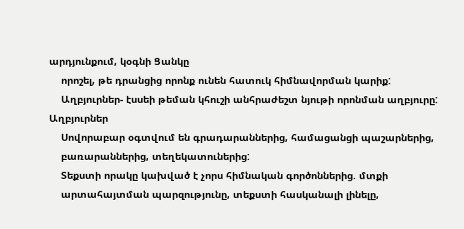արդյունքում, կօգնի Ցանկը
    որոշել, թե դրանցից որոնք ունեն հատուկ հիմնավորման կարիք:
    Աղբյուրներ- էսսեի թեման կհուշի անհրաժեշտ նյութի որոնման աղբյուրը: Աղբյուրներ
    Սովորաբար օգտվում են գրադարաններից, համացանցի պաշարներից,
    բառարաններից, տեղեկատուներից:
    Տեքստի որակը կախված է չորս հիմնական գործոններից. մտքի
    արտահայտման պարզությունը, տեքստի հասկանալի լինելը,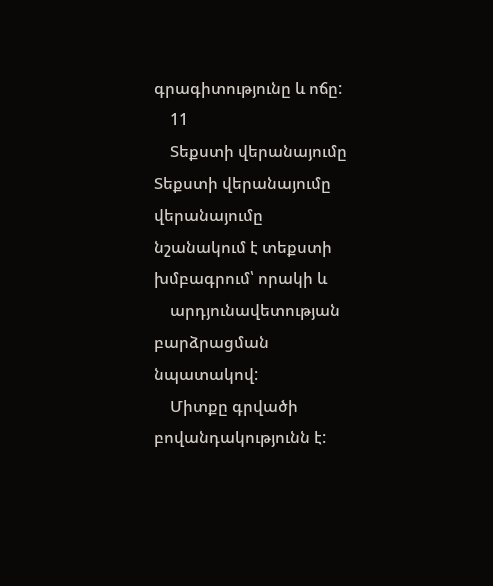գրագիտությունը և ոճը:
    11
    Տեքստի վերանայումը Տեքստի վերանայումը վերանայումը նշանակում է տեքստի խմբագրում՝ որակի և
    արդյունավետության բարձրացման նպատակով:
    Միտքը գրվածի բովանդակությունն է: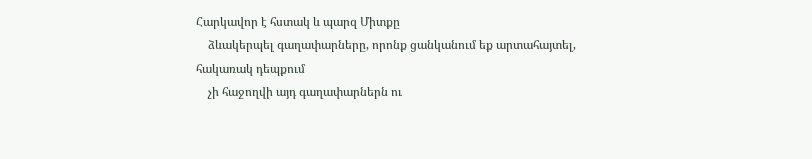Հարկավոր է հստակ և պարզ Միտքը
    ձևակերպել գաղափարները, որոնք ցանկանում եք արտահայտել, հակառակ դեպքում
    չի հաջողվի այդ գաղափարներն ու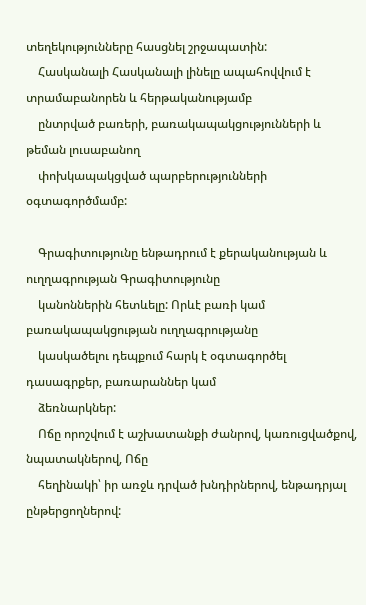տեղեկությունները հասցնել շրջապատին:
    Հասկանալի Հասկանալի լինելը ապահովվում է տրամաբանորեն և հերթականությամբ
    ընտրված բառերի, բառակապակցությունների և թեման լուսաբանող
    փոխկապակցված պարբերությունների օգտագործմամբ:

    Գրագիտությունը ենթադրում է քերականության և ուղղագրության Գրագիտությունը
    կանոններին հետևելը: Որևէ բառի կամ բառակապակցության ուղղագրությանը
    կասկածելու դեպքում հարկ է օգտագործել դասագրքեր, բառարաններ կամ
    ձեռնարկներ:
    Ոճը որոշվում է աշխատանքի ժանրով, կառուցվածքով, նպատակներով, Ոճը
    հեղինակի՝ իր առջև դրված խնդիրներով, ենթադրյալ ընթերցողներով: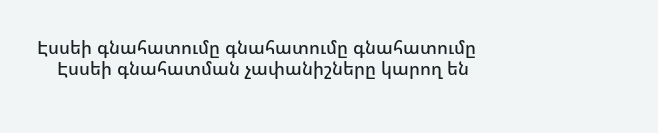Էսսեի գնահատումը գնահատումը գնահատումը
    Էսսեի գնահատման չափանիշները կարող են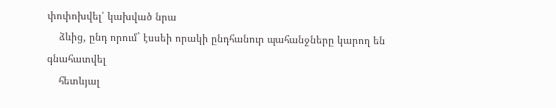փոփոխվել՝ կախված նրա
    ձևից, ընդ որում` էսսեի որակի ընդհանուր պահանջները կարող են գնահատվել
    հետևյալ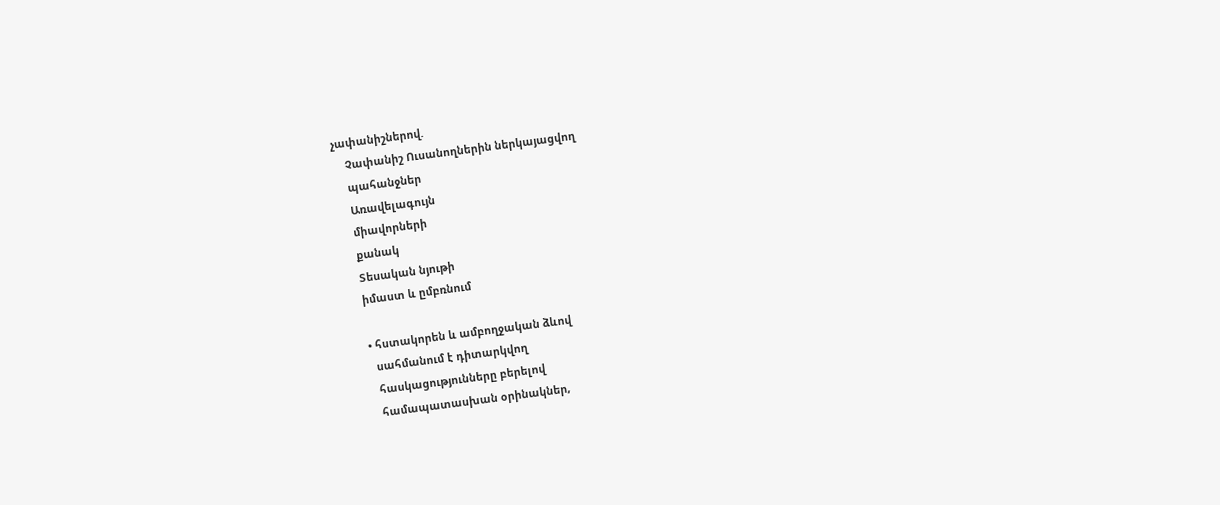չափանիշներով.
    Չափանիշ Ուսանողներին ներկայացվող
    պահանջներ
    Առավելագույն
    միավորների
    քանակ
    Տեսական նյութի
    իմաստ և ըմբռնում

    • հստակորեն և ամբողջական ձևով
      սահմանում է դիտարկվող
      հասկացությունները բերելով
      համապատասխան օրինակներ,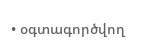• օգտագործվող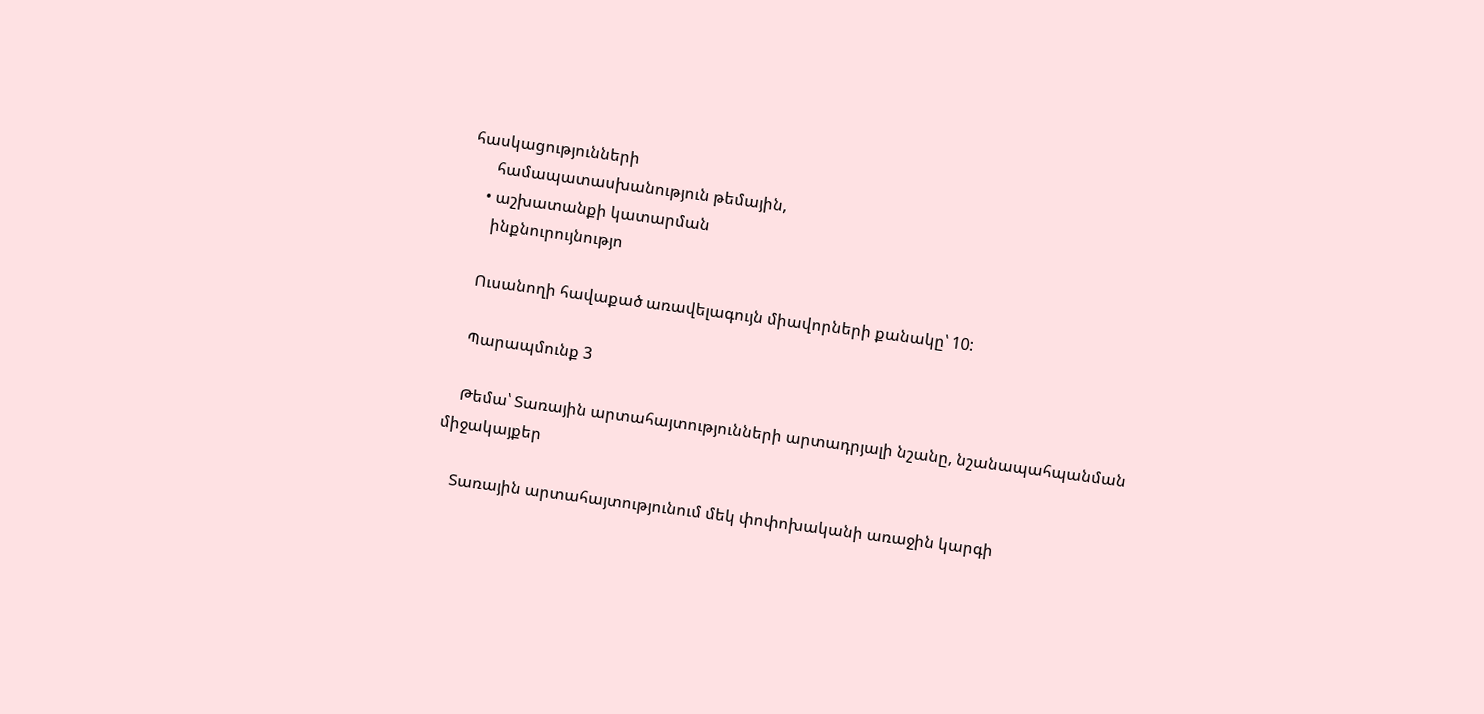հասկացությունների
      համապատասխանություն թեմային,
    • աշխատանքի կատարման
      ինքնուրույնությո

    Ուսանողի հավաքած առավելագույն միավորների քանակը՝ 10:

    Պարապմունք 3

    Թեմա՝ Տառային արտահայտությունների արտադրյալի նշանը, նշանապահպանման միջակայքեր

    Տառային արտահայտությունում մեկ փոփոխականի առաջին կարգի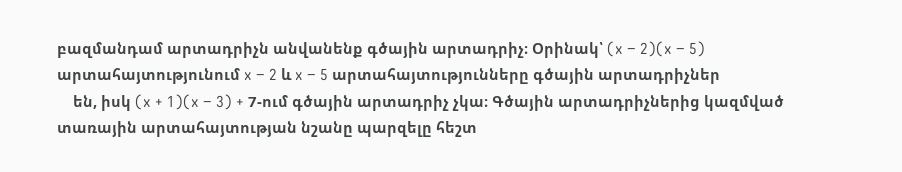բազմանդամ արտադրիչն անվանենք գծային արտադրիչ։ Օրինակ՝ (x − 2)(x − 5) արտահայտությունում x − 2 և x − 5 արտահայտությունները գծային արտադրիչներ
    են, իսկ (x + 1)(x − 3) + 7-ում գծային արտադրիչ չկա։ Գծային արտադրիչներից կազմված տառային արտահայտության նշանը պարզելը հեշտ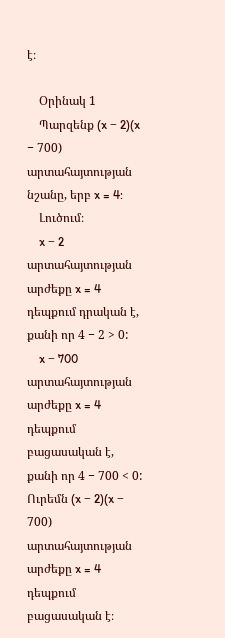է։

    Օրինակ 1
    Պարզենք (x − 2)(x − 700) արտահայտության նշանը, երբ x = 4:
    Լուծում։
    x − 2 արտահայտության արժեքը x = 4 դեպքում դրական է, քանի որ 4 − 2 > 0:
    x − 700 արտահայտության արժեքը x = 4 դեպքում բացասական է, քանի որ 4 − 700 < 0: Ուրեմն (x − 2)(x − 700) արտահայտության արժեքը x = 4 դեպքում բացասական է։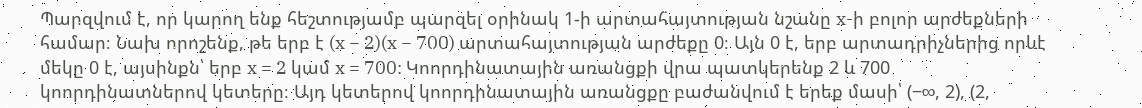Պարզվում է, որ կարող ենք հեշտությամբ պարզել օրինակ 1-ի արտահայտության նշանը x-ի բոլոր արժեքների համար։ Նախ որոշենք, թե երբ է (x − 2)(x − 700) արտահայտության արժեքը 0։ Այն 0 է, երբ արտադրիչներից որևէ մեկը 0 է, այսինքն՝ երբ x = 2 կամ x = 700: Կոորդինատային առանցքի վրա պատկերենք 2 և 700 կոորդինատներով կետերը։ Այդ կետերով կոորդինատային առանցքը բաժանվում է երեք մասի՝ (−∞, 2), (2,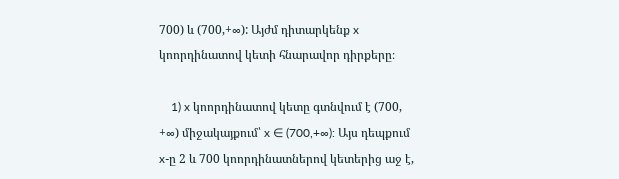700) և (700,+∞): Այժմ դիտարկենք x կոորդինատով կետի հնարավոր դիրքերը։

    1) x կոորդինատով կետը գտնվում է (700, +∞) միջակայքում՝ x ∈ (700,+∞): Այս դեպքում x-ը 2 և 700 կոորդինատներով կետերից աջ է,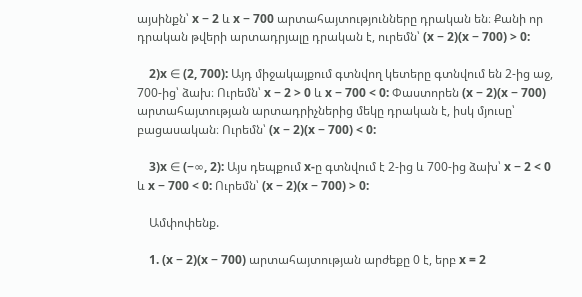այսինքն՝ x − 2 և x − 700 արտահայտությունները դրական են։ Քանի որ դրական թվերի արտադրյալը դրական է, ուրեմն՝ (x − 2)(x − 700) > 0:

    2)x ∈ (2, 700): Այդ միջակայքում գտնվող կետերը գտնվում են 2-ից աջ, 700-ից՝ ձախ։ Ուրեմն՝ x − 2 > 0 և x − 700 < 0: Փաստորեն (x − 2)(x − 700) արտահայտության արտադրիչներից մեկը դրական է, իսկ մյուսը՝ բացասական։ Ուրեմն՝ (x − 2)(x − 700) < 0:

    3)x ∈ (−∞, 2): Այս դեպքում x-ը գտնվում է 2-ից և 700-ից ձախ՝ x − 2 < 0 և x − 700 < 0: Ուրեմն՝ (x − 2)(x − 700) > 0:

    Ամփոփենք.

    1. (x − 2)(x − 700) արտահայտության արժեքը 0 է, երբ x = 2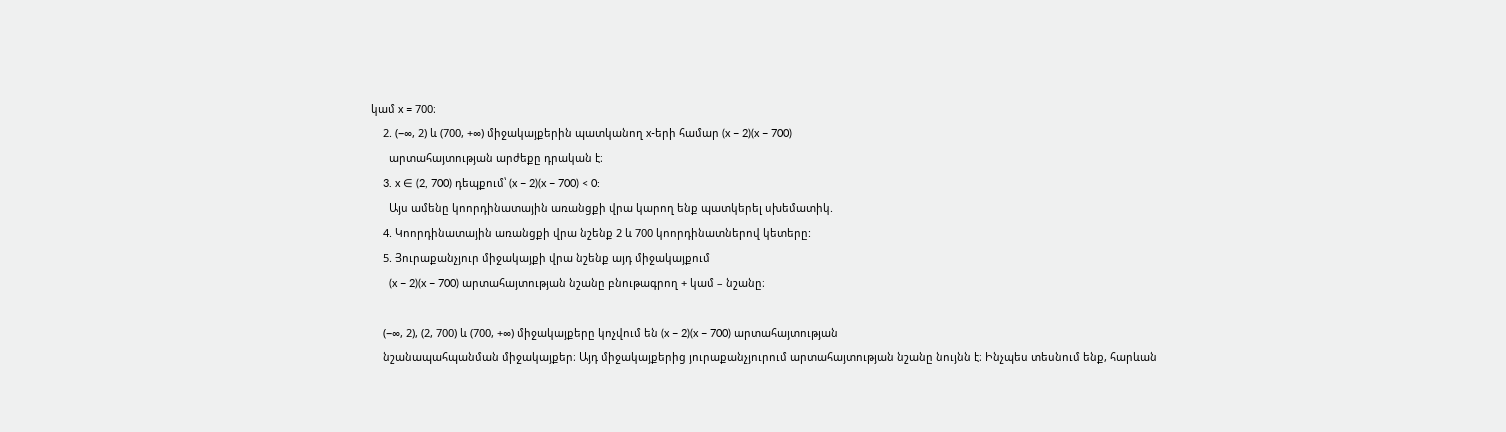կամ x = 700։
    2. (−∞, 2) և (700, +∞) միջակայքերին պատկանող x-երի համար (x − 2)(x − 700)
      արտահայտության արժեքը դրական է։
    3. x ∈ (2, 700) դեպքում՝ (x − 2)(x − 700) < 0:
      Այս ամենը կոորդինատային առանցքի վրա կարող ենք պատկերել սխեմատիկ.
    4. Կոորդինատային առանցքի վրա նշենք 2 և 700 կոորդինատներով կետերը:
    5. Յուրաքանչյուր միջակայքի վրա նշենք այդ միջակայքում
      (x − 2)(x − 700) արտահայտության նշանը բնութագրող + կամ – նշանը։

    (−∞, 2), (2, 700) և (700, +∞) միջակայքերը կոչվում են (x − 2)(x − 700) արտահայտության
    նշանապահպանման միջակայքեր։ Այդ միջակայքերից յուրաքանչյուրում արտահայտության նշանը նույնն է։ Ինչպես տեսնում ենք, հարևան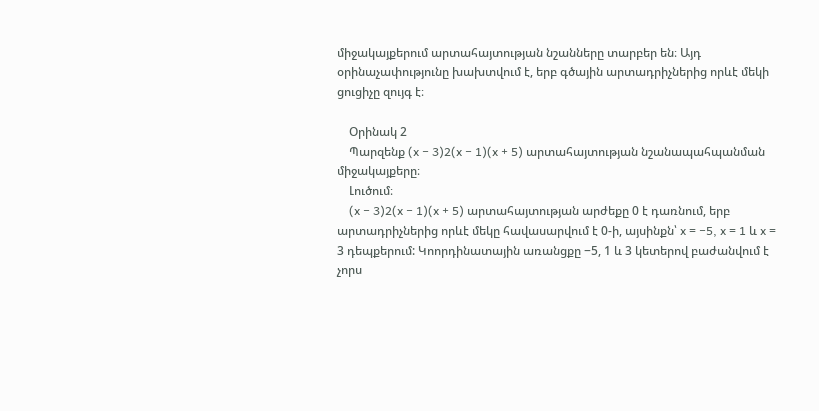միջակայքերում արտահայտության նշանները տարբեր են։ Այդ օրինաչափությունը խախտվում է, երբ գծային արտադրիչներից որևէ մեկի ցուցիչը զույգ է։

    Օրինակ 2
    Պարզենք (x − 3)2(x − 1)(x + 5) արտահայտության նշանապահպանման միջակայքերը։
    Լուծում։
    (x − 3)2(x − 1)(x + 5) արտահայտության արժեքը 0 է դառնում, երբ արտադրիչներից որևէ մեկը հավասարվում է 0-ի, այսինքն՝ x = −5, x = 1 և x = 3 դեպքերում: Կոորդինատային առանցքը −5, 1 և 3 կետերով բաժանվում է չորս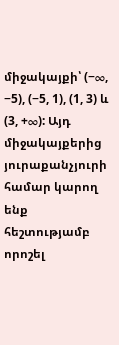միջակայքի՝ (−∞, −5), (−5, 1), (1, 3) և (3, +∞): Այդ միջակայքերից յուրաքանչյուրի համար կարող ենք հեշտությամբ որոշել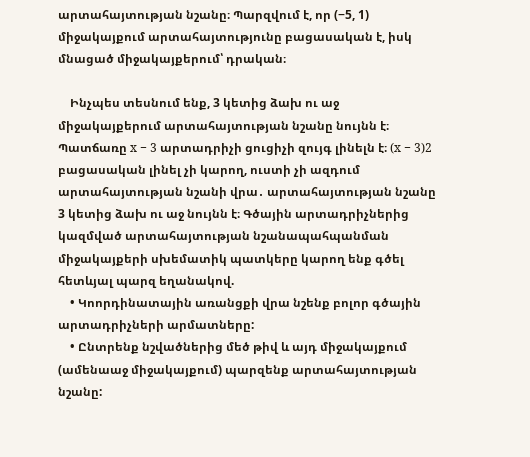արտահայտության նշանը։ Պարզվում է, որ (−5, 1) միջակայքում արտահայտությունը բացասական է, իսկ մնացած միջակայքերում՝ դրական։

    Ինչպես տեսնում ենք, 3 կետից ձախ ու աջ միջակայքերում արտահայտության նշանը նույնն է։ Պատճառը x − 3 արտադրիչի ցուցիչի զույգ լինելն է։ (x − 3)2 բացասական լինել չի կարող, ուստի չի ազդում արտահայտության նշանի վրա․ արտահայտության նշանը 3 կետից ձախ ու աջ նույնն է։ Գծային արտադրիչներից կազմված արտահայտության նշանապահպանման միջակայքերի սխեմատիկ պատկերը կարող ենք գծել հետևյալ պարզ եղանակով.
    • Կոորդինատային առանցքի վրա նշենք բոլոր գծային արտադրիչների արմատները:
    • Ընտրենք նշվածներից մեծ թիվ և այդ միջակայքում (ամենաաջ միջակայքում) պարզենք արտահայտության նշանը: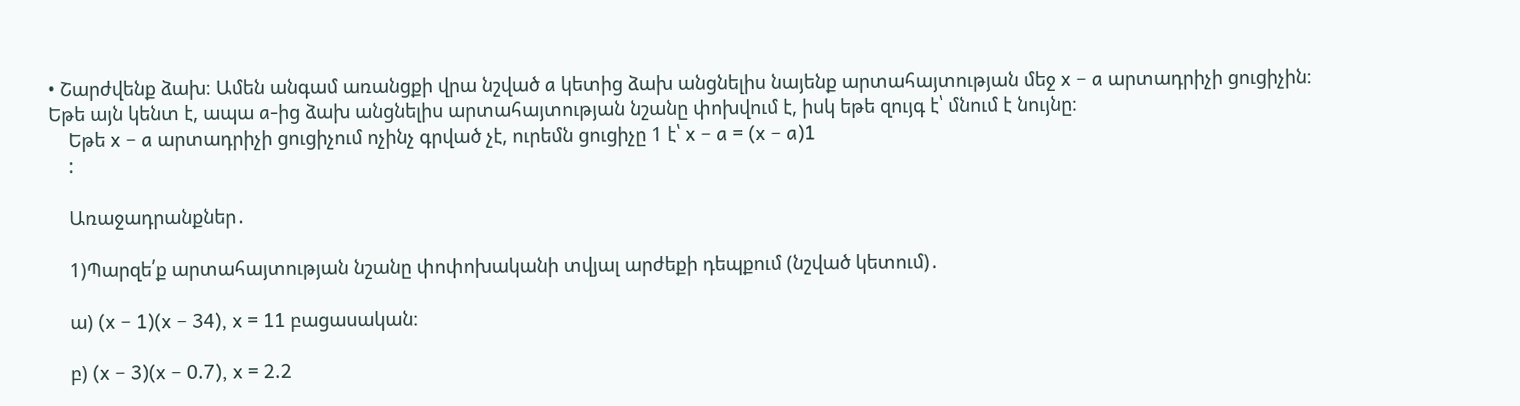• Շարժվենք ձախ։ Ամեն անգամ առանցքի վրա նշված a կետից ձախ անցնելիս նայենք արտահայտության մեջ x − a արտադրիչի ցուցիչին։ Եթե այն կենտ է, ապա a-ից ձախ անցնելիս արտահայտության նշանը փոխվում է, իսկ եթե զույգ է՝ մնում է նույնը։
    Եթե x − a արտադրիչի ցուցիչում ոչինչ գրված չէ, ուրեմն ցուցիչը 1 է՝ x − a = (x − a)1
    :

    Առաջադրանքներ․

    1)Պարզե՛ք արտահայտության նշանը փոփոխականի տվյալ արժեքի դեպքում (նշված կետում)․

    ա) (x − 1)(x − 34), x = 11 բացասական։

    բ) (x − 3)(x − 0.7), x = 2.2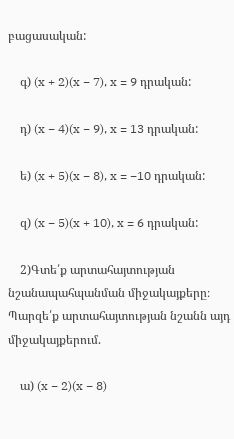բացասական:

    գ) (x + 2)(x − 7), x = 9 դրական:

    դ) (x − 4)(x − 9), x = 13 դրական:

    ե) (x + 5)(x − 8), x = −10 դրական:

    զ) (x − 5)(x + 10), x = 6 դրական:

    2)Գտե՛ք արտահայտության նշանապահպանման միջակայքերը։ Պարզե՛ք արտահայտության նշանն այդ միջակայքերում.

    ա) (x − 2)(x − 8)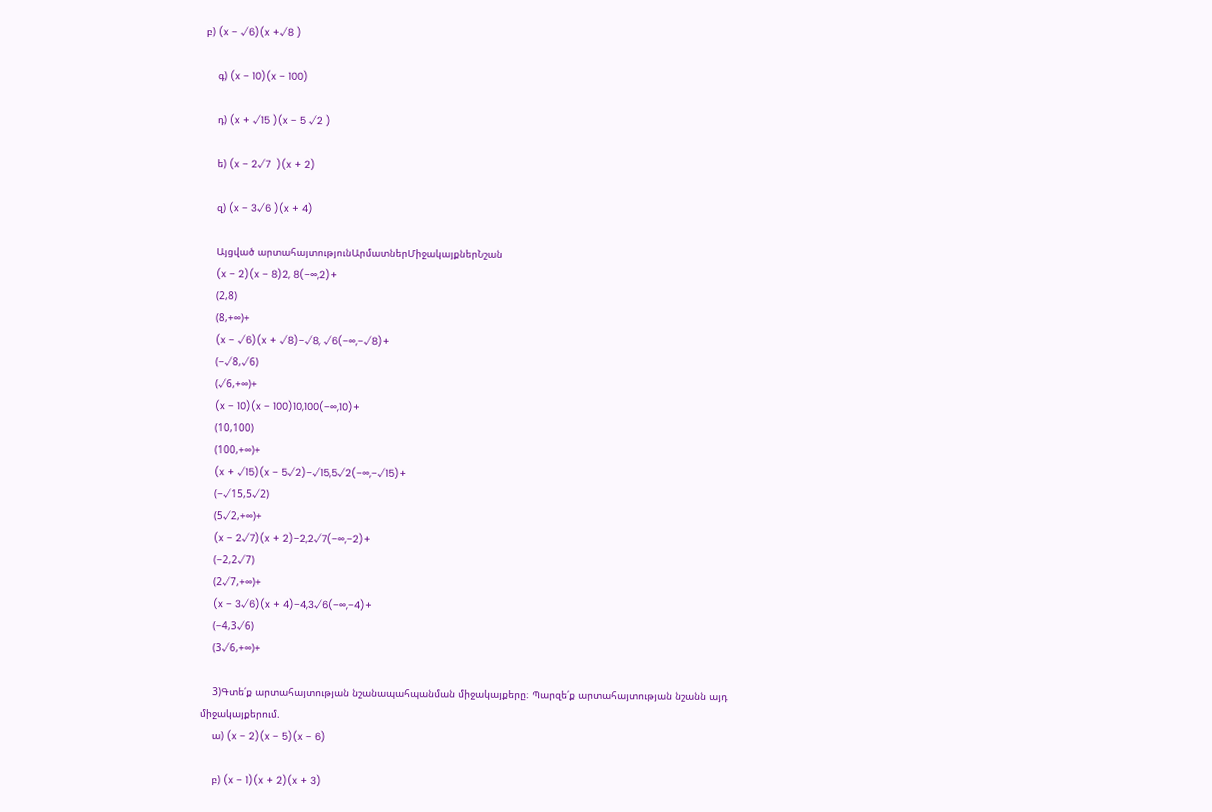բ) (x − √6)(x +√8 )

    գ) (x − 10)(x − 100)

    դ) (x + √15 )(x − 5 √2 )

    ե) (x − 2√7  )(x + 2)

    զ) (x − 3√6 )(x + 4)

    Այցված արտահայտությունԱրմատներՄիջակայքներՆշան
    (x − 2)(x − 8)2, 8(−∞,2)+
    (2,8)
    (8,+∞)+
    (x − √6)(x + √8)−√8, √6(−∞,−√8)+
    (−√8,√6)
    (√6,+∞)+
    (x − 10)(x − 100)10,100(−∞,10)+
    (10,100)
    (100,+∞)+
    (x + √15)(x − 5√2)−√15,5√2(−∞,−√15)+
    (−√15,5√2)
    (5√2,+∞)+
    (x − 2√7)(x + 2)−2,2√7(−∞,−2)+
    (−2,2√7)
    (2√7,+∞)+
    (x − 3√6)(x + 4)−4,3√6(−∞,−4)+
    (−4,3√6)
    (3√6,+∞)+

    3)Գտե՛ք արտահայտության նշանապահպանման միջակայքերը։ Պարզե՛ք արտահայտության նշանն այդ միջակայքերում.
    ա) (x − 2)(x − 5)(x − 6)

    բ) (x − 1)(x + 2)(x + 3)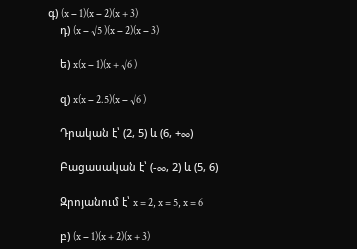գ) (x − 1)(x − 2)(x + 3)
    դ) (x − √5 )(x − 2)(x − 3)

    ե) x(x − 1)(x + √6 )

    զ) x(x − 2.5)(x − √6 )

    Դրական է՝ (2, 5) և (6, +∞)

    Բացասական է՝ (-∞, 2) և (5, 6)

    Զրոյանում է՝ x = 2, x = 5, x = 6

    բ) (x − 1)(x + 2)(x + 3)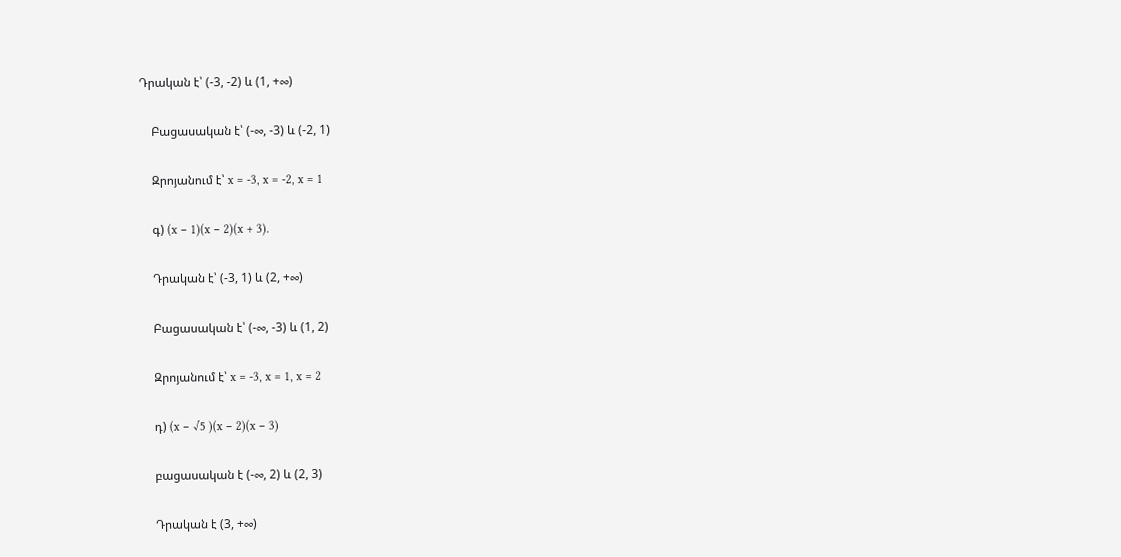Դրական է՝ (-3, -2) և (1, +∞)

    Բացասական է՝ (-∞, -3) և (-2, 1)

    Զրոյանում է՝ x = -3, x = -2, x = 1

    գ) (x − 1)(x − 2)(x + 3).

    Դրական է՝ (-3, 1) և (2, +∞)

    Բացասական է՝ (-∞, -3) և (1, 2)

    Զրոյանում է՝ x = -3, x = 1, x = 2

    դ) (x − √5 )(x − 2)(x − 3)

    բացասական է (-∞, 2) և (2, 3)

    Դրական է (3, +∞)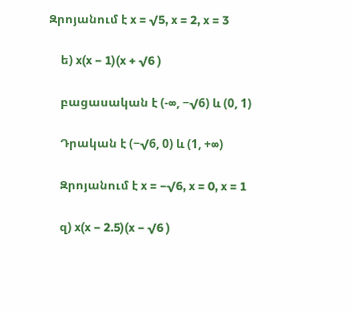Զրոյանում է x = √5, x = 2, x = 3

    ե) x(x − 1)(x + √6 )

    բացասական է (-∞, −√6) և (0, 1)

    Դրական է (−√6, 0) և (1, +∞)

    Զրոյանում է x = −√6, x = 0, x = 1

    զ) x(x − 2.5)(x − √6 )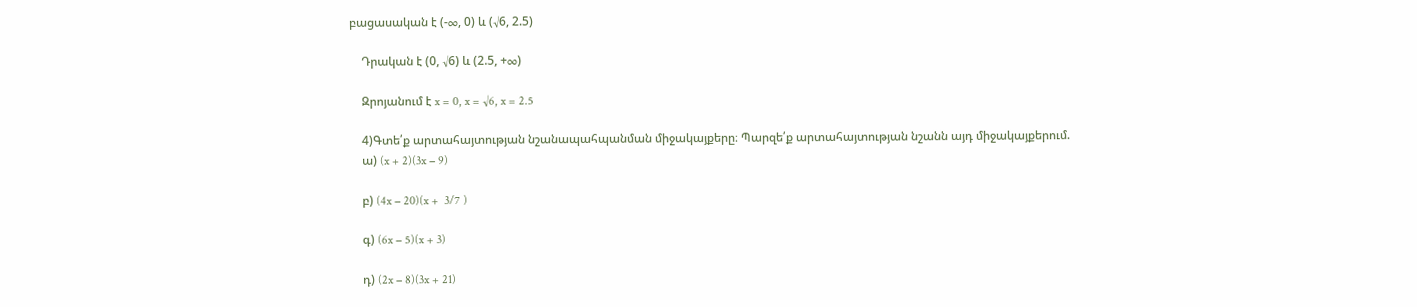բացասական է (-∞, 0) և (√6, 2.5)

    Դրական է (0, √6) և (2.5, +∞)

    Զրոյանում է x = 0, x = √6, x = 2.5

    4)Գտե՛ք արտահայտության նշանապահպանման միջակայքերը։ Պարզե՛ք արտահայտության նշանն այդ միջակայքերում.
    ա) (x + 2)(3x − 9)

    բ) (4x − 20)(x +  3/7 )

    գ) (6x − 5)(x + 3)

    դ) (2x − 8)(3x + 21)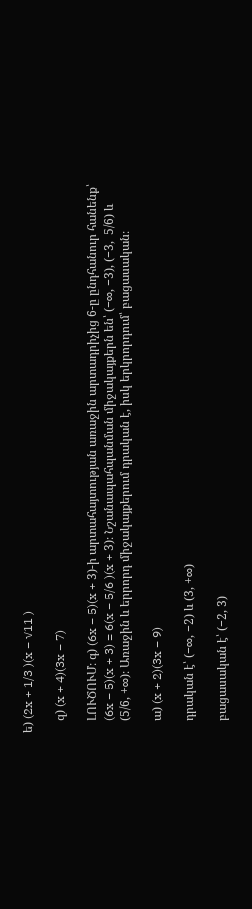ե) (2x + 1/3 )(x − √11 )

    զ) (x + 4)(3x − 7)

    ԼՈՒԾՈՒՄ։ գ) (6x − 5)(x + 3)-ի արտահայտության առաջին արտադրիչից 6-ը ընդհանուր հանենք՝
    (6x − 5)(x + 3) = 6(x − 5/6 )(x + 3)։ Նշանապահպանման միջակայքերն են՝ (−∞, −3), (−3,  5/6) և
    (5/6, +∞)։ Առաջին և երրորդ միջակայքերում դրական է, իսկ երկրորդում՝ բացասական։

    ա) (x + 2)(3x − 9)

    դրական է՝ (−∞, −2) և (3, +∞)

    բացասական է՝ (−2, 3)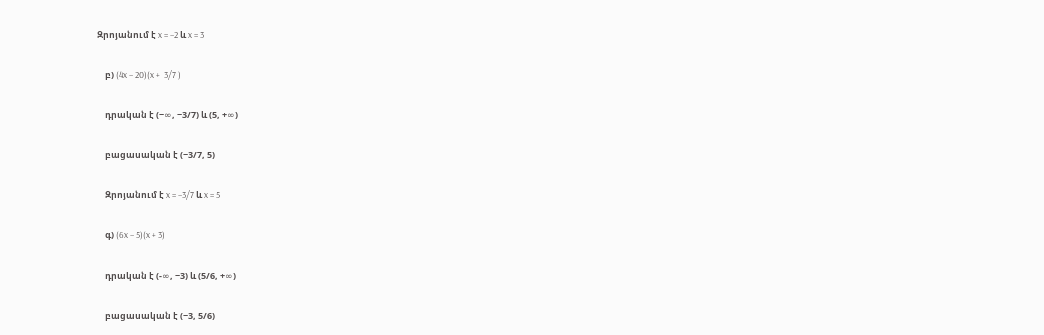Զրոյանում է x = −2 և x = 3

    բ) (4x − 20)(x +  3/7 )

    դրական է (−∞, −3/7) և (5, +∞)

    բացասական է (−3/7, 5)

    Զրոյանում է x = −3/7 և x = 5

    գ) (6x − 5)(x + 3)

    դրական է (-∞, −3) և (5/6, +∞)

    բացասական է (−3, 5/6)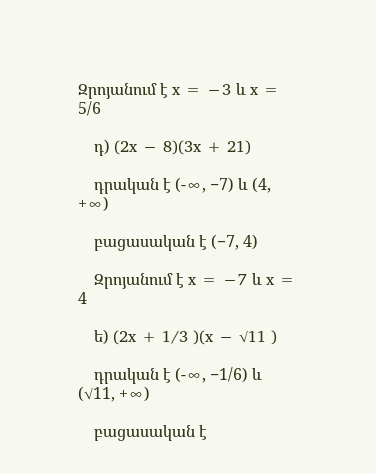Զրոյանում է x = −3 և x = 5/6

    դ) (2x − 8)(3x + 21)

    դրական է (-∞, −7) և (4, +∞)

    բացասական է (−7, 4)

    Զրոյանում է x = −7 և x = 4

    ե) (2x + 1/3 )(x − √11 )

    դրական է (-∞, −1/6) և (√11, +∞)

    բացասական է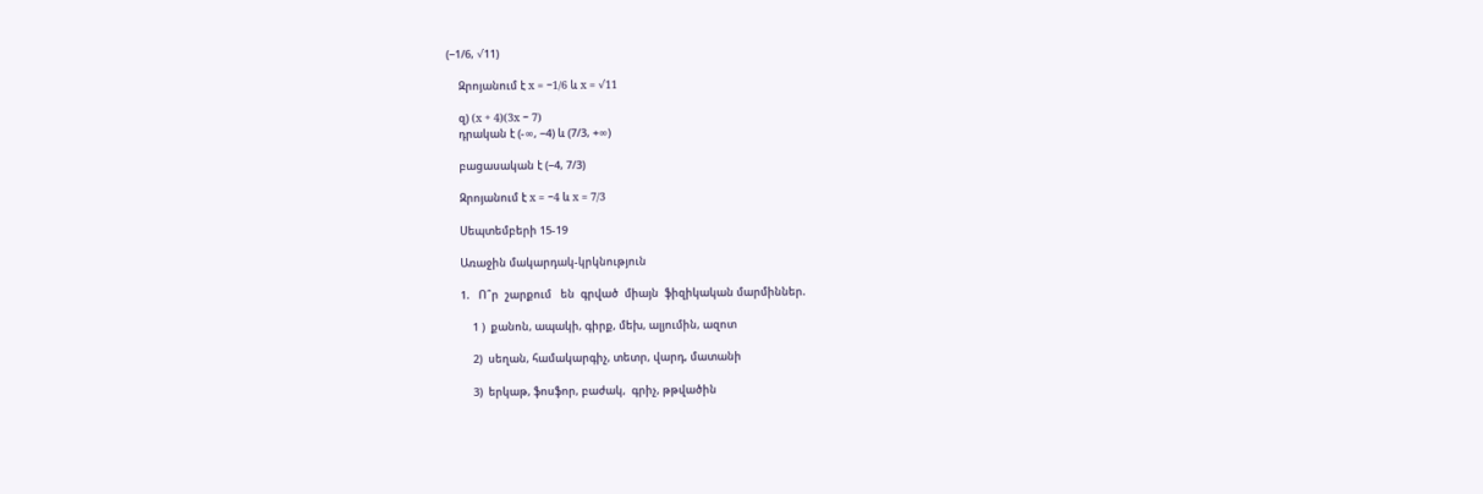(−1/6, √11)

    Զրոյանում է x = −1/6 և x = √11

    զ) (x + 4)(3x − 7)
    դրական է (-∞, −4) և (7/3, +∞)

    բացասական է (−4, 7/3)

    Զրոյանում է x = −4 և x = 7/3

    Սեպտեմբերի 15-19

    Առաջին մակարդակ-կրկնություն

    1.   Ո՞ր  շարքում   են  գրված  միայն  ֆիզիկական մարմիններ.

        1 )  քանոն, ապակի, գիրք, մեխ, ալյումին, ազոտ

        2)  սեղան, համակարգիչ, տետր, վարդ, մատանի

        3)  երկաթ, ֆոսֆոր, բաժակ,  գրիչ, թթվածին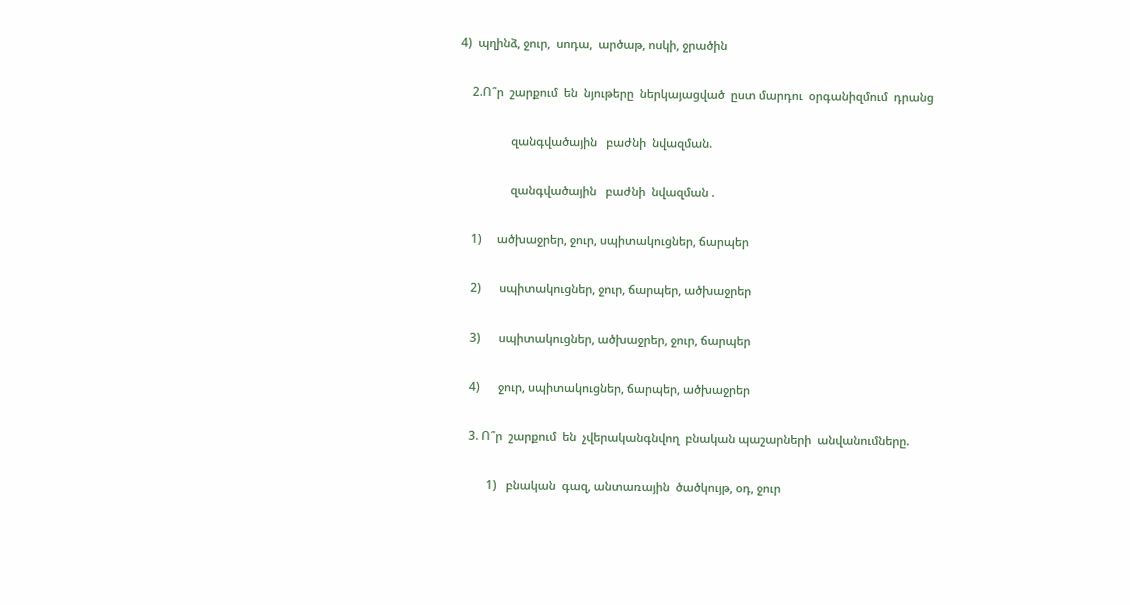4)  պղինձ, ջուր,  սոդա,  արծաթ, ոսկի, ջրածին

    2.Ո՞ր  շարքում  են  նյութերը  ներկայացված  ըստ մարդու  օրգանիզմում  դրանց

                 զանգվածային   բաժնի  նվազման.

                 զանգվածային   բաժնի  նվազման .

    1)     ածխաջրեր, ջուր, սպիտակուցներ, ճարպեր

    2)      սպիտակուցներ, ջուր, ճարպեր, ածխաջրեր

    3)      սպիտակուցներ, ածխաջրեր, ջուր, ճարպեր

    4)      ջուր, սպիտակուցներ, ճարպեր, ածխաջրեր

    3. Ո՞ր  շարքում  են  չվերականգնվող  բնական պաշարների  անվանումները.

          1)   բնական  գազ, անտառային  ծածկույթ, օդ, ջուր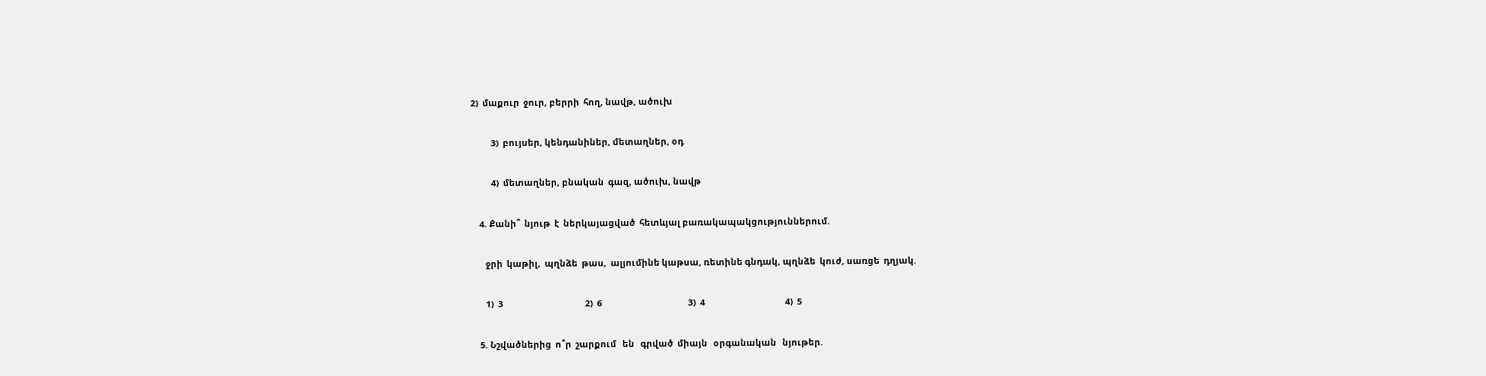2)  մաքուր  ջուր, բերրի  հող, նավթ, ածուխ

          3)  բույսեր, կենդանիներ, մետաղներ, օդ

          4)  մետաղներ, բնական  գազ, ածուխ, նավթ

    4. Քանի՞  նյութ  է  ներկայացված  հետևյալ բառակապակցություններում.

       ջրի  կաթիլ,  պղնձե  թաս,  ալյումինե կաթսա, ռետինե գնդակ, պղնձե  կուժ, սառցե  դղյակ.

       1)  3                                         2)  6                                           3)  4                                        4)  5

    5. Նշվածներից  ո՞ր  շարքում   են   գրված  միայն   օրգանական   նյութեր.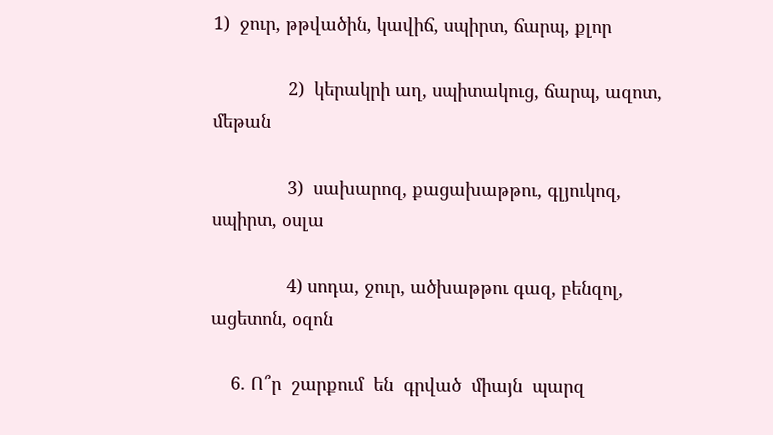1)  ջուր, թթվածին, կավիճ, սպիրտ, ճարպ, քլոր

               2)  կերակրի աղ, սպիտակուց, ճարպ, ազոտ, մեթան

               3)  սախարոզ, քացախաթթու, գլյուկոզ, սպիրտ, օսլա

               4) սոդա, ջուր, ածխաթթու գազ, բենզոլ, ացետոն, օզոն

    6. Ո՞ր  շարքում  են  գրված  միայն  պարզ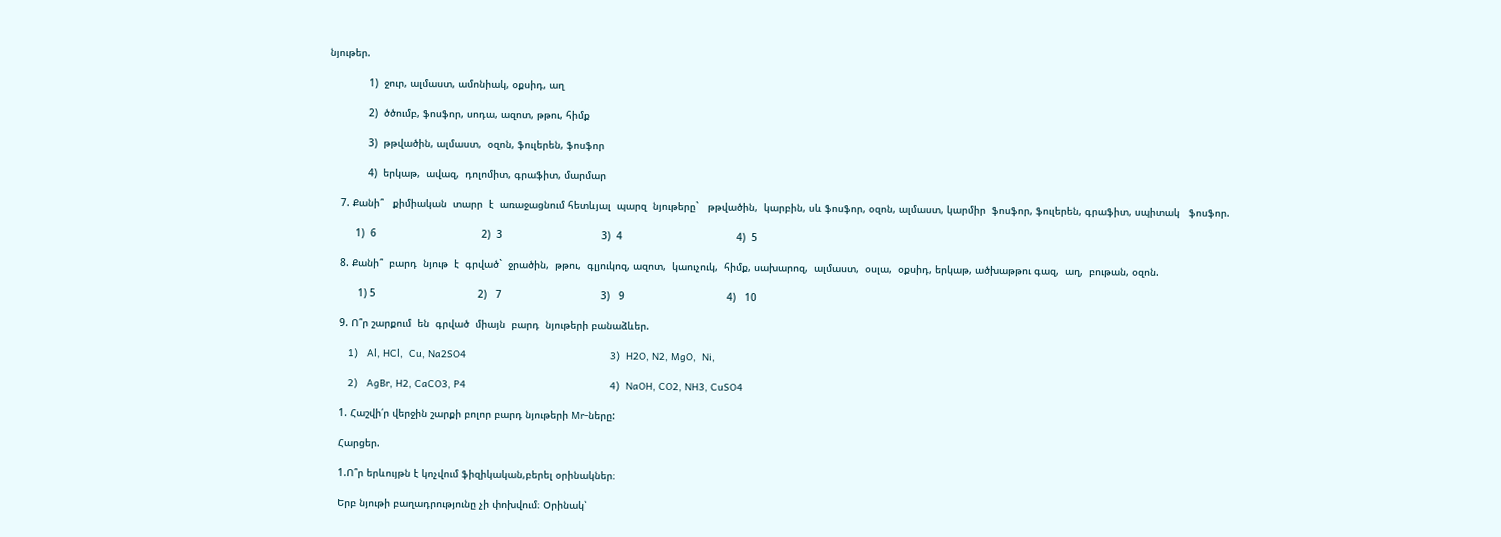նյութեր.

             1)  ջուր, ալմաստ, ամոնիակ, օքսիդ, աղ

             2)  ծծումբ, ֆոսֆոր, սոդա, ազոտ, թթու, հիմք

             3)  թթվածին, ալմաստ,  օզոն, ֆուլերեն, ֆոսֆոր

             4)  երկաթ,  ավազ,  դոլոմիտ, գրաֆիտ, մարմար

    7. Քանի՞   քիմիական  տարր  է  առաջացնում հետևյալ  պարզ  նյութերը`   թթվածին,  կարբին, սև ֆոսֆոր, օզոն, ալմաստ, կարմիր  ֆոսֆոր, ֆուլերեն, գրաֆիտ, սպիտակ   ֆոսֆոր.

         1)  6                                   2)  3                                 3)  4                                      4)  5

    8. Քանի՞  բարդ  նյութ  է  գրված`  ջրածին,  թթու,  գլյուկոզ, ազոտ,  կաուչուկ,  հիմք, սախարոզ,  ալմաստ,  օսլա,  օքսիդ, երկաթ, ածխաթթու գազ,  աղ,  բութան, օզոն.

          1) 5                                  2)   7                                 3)   9                                  4)   10

    9. Ո՞ր շարքում  են  գրված  միայն  բարդ  նյութերի բանաձևեր.

       1)   Al, HCl,  Cu, Na2SO4                                                3)  H2O, N2, MgO,  Ni,

       2)   AgBr, H2, CaCO3, P4                                                4)  NaOH, CO2, NH3, CuSO4

    1. Հաշվի՛ր վերջին շարքի բոլոր բարդ նյութերի Mr-ները:

    Հարցեր.

    1.Ո՞ր երևույթն է կոչվում ֆիզիկական,բերել օրինակներ։

    Երբ նյութի բաղադրությունը չի փոխվում։ Օրինակ՝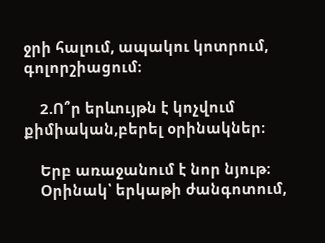ջրի հալում, ապակու կոտրում, գոլորշիացում։

    2.Ո՞ր երևույթն է կոչվում քիմիական,բերել օրինակներ։

    Երբ առաջանում է նոր նյութ։
    Օրինակ՝ երկաթի ժանգոտում,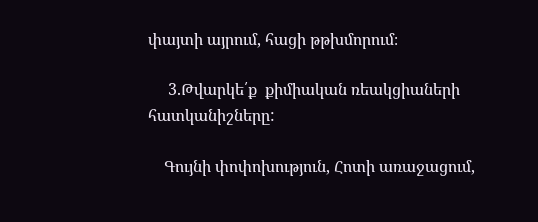փայտի այրում, հացի թթխմորում։

     3.Թվարկե՛ք  քիմիական ռեակցիաների հատկանիշները:

    Գույնի փոփոխություն, Հոտի առաջացում,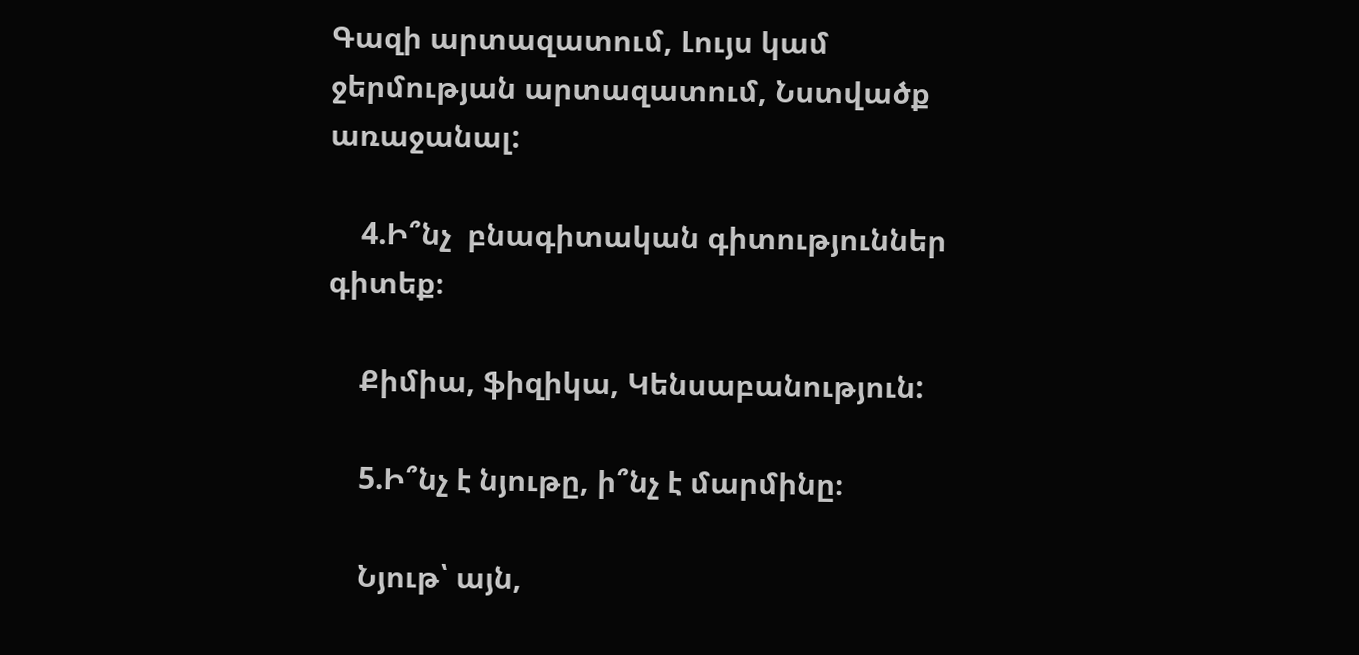Գազի արտազատում, Լույս կամ ջերմության արտազատում, Նստվածք առաջանալ:

    4.Ի՞նչ  բնագիտական գիտություններ գիտեք։

    Քիմիա, ֆիզիկա, Կենսաբանություն:

    5.Ի՞նչ է նյութը, ի՞նչ է մարմինը։

    Նյութ՝ այն,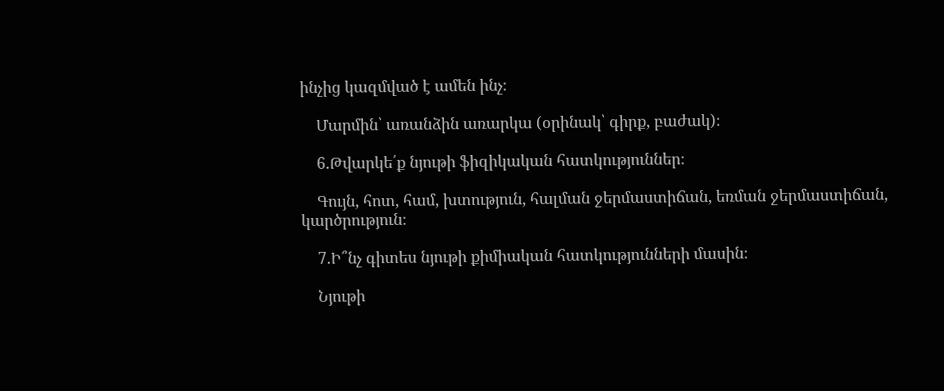ինչից կազմված է ամեն ինչ։

    Մարմին՝ առանձին առարկա (օրինակ՝ գիրք, բաժակ)։

    6.Թվարկե՛ք նյութի ֆիզիկական հատկություններ։

    Գույն, հոտ, համ, խտություն, հալման ջերմաստիճան, եռման ջերմաստիճան, կարծրություն։

    7.Ի՞նչ գիտես նյութի քիմիական հատկությունների մասին։

    Նյութի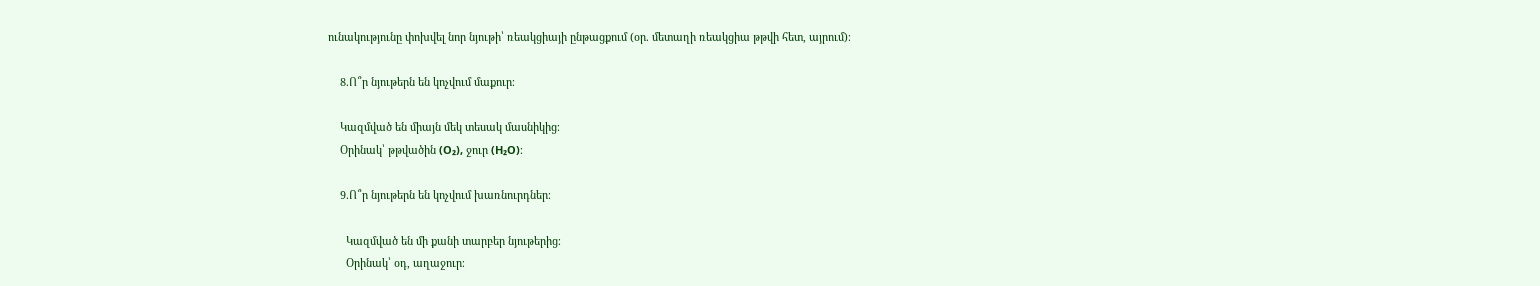ունակությունը փոխվել նոր նյութի՝ ռեակցիայի ընթացքում (օր. մետաղի ռեակցիա թթվի հետ, այրում)։

    8.Ո՞ր նյութերն են կոչվում մաքուր։

    Կազմված են միայն մեկ տեսակ մասնիկից։
    Օրինակ՝ թթվածին (O₂), ջուր (H₂O)։

    9.Ո՞ր նյութերն են կոչվում խառնուրդներ։

      Կազմված են մի քանի տարբեր նյութերից։
      Օրինակ՝ օդ, աղաջուր։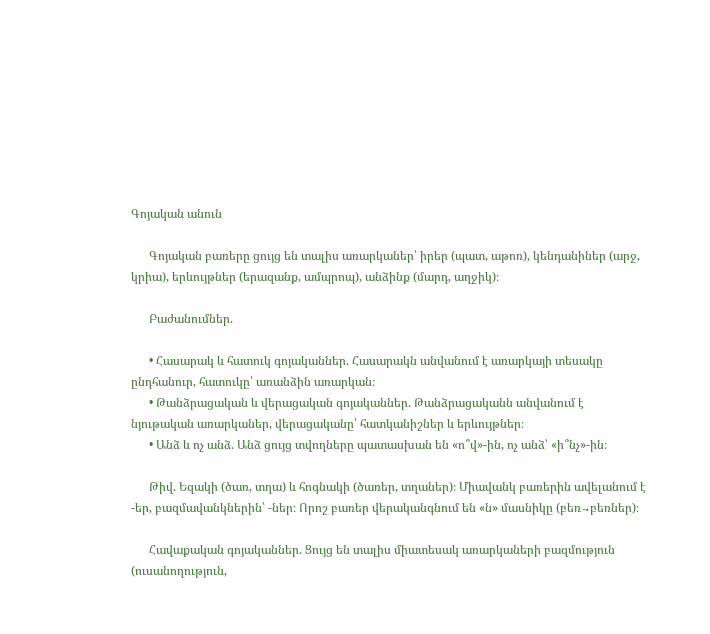Գոյական անուն

      Գոյական բառերը ցույց են տալիս առարկաներ՝ իրեր (պատ, աթոռ), կենդանիներ (արջ, կրիա), երևույթներ (երազանք, ամպրոպ), անձինք (մարդ, աղջիկ)։

      Բաժանումներ.

      • Հասարակ և հատուկ գոյականներ. Հասարակն անվանում է առարկայի տեսակը ընդհանուր, հատուկը՝ առանձին առարկան։
      • Թանձրացական և վերացական գոյականներ. Թանձրացականն անվանում է նյութական առարկաներ, վերացականը՝ հատկանիշներ և երևույթներ։
      • Անձ և ոչ անձ. Անձ ցույց տվողները պատասխան են «ո՞վ»-ին, ոչ անձ՝ «ի՞նչ»-ին։

      Թիվ. Եզակի (ծառ, տղա) և հոգնակի (ծառեր, տղաներ)։ Միավանկ բառերին ավելանում է -եր, բազմավանկներին՝ -ներ։ Որոշ բառեր վերականգնում են «ն» մասնիկը (բեռ→բեռներ)։

      Հավաքական գոյականներ. Ցույց են տալիս միատեսակ առարկաների բազմություն (ուսանողություն,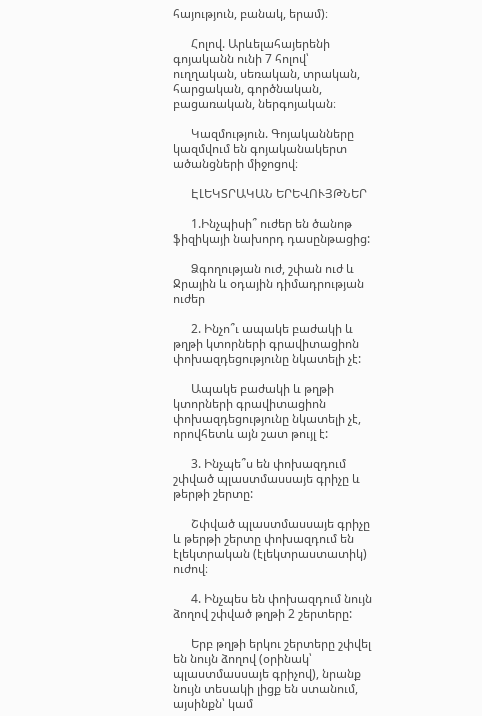հայություն, բանակ, երամ)։

      Հոլով. Արևելահայերենի գոյականն ունի 7 հոլով՝ ուղղական, սեռական, տրական, հարցական, գործնական, բացառական, ներգոյական։

      Կազմություն. Գոյականները կազմվում են գոյականակերտ ածանցների միջոցով։

      ԷԼԵԿՏՐԱԿԱՆ ԵՐԵՎՈՒՅԹՆԵՐ

      1.Ինչպիսի՞ ուժեր են ծանոթ ֆիզիկայի նախորդ դասընթացից:

      Ձգողության ուժ, շփան ուժ և Ջրային և օդային դիմադրության ուժեր

      2. Ինչո՞ւ ապակե բաժակի և թղթի կտորների գրավիտացիոն փոխազդեցությունը նկատելի չէ:

      Ապակե բաժակի և թղթի կտորների գրավիտացիոն փոխազդեցությունը նկատելի չէ, որովհետև այն շատ թույլ է:

      3. Ինչպե՞ս են փոխազդում շփված պլաստմասսայե գրիչը և թերթի շերտը:

      Շփված պլաստմասսայե գրիչը և թերթի շերտը փոխազդում են էլեկտրական (էլեկտրաստատիկ) ուժով։

      4. Ինչպես են փոխազդում նույն ձողով շփված թղթի 2 շերտերը:

      Երբ թղթի երկու շերտերը շփվել են նույն ձողով (օրինակ՝ պլաստմասսայե գրիչով), նրանք նույն տեսակի լիցք են ստանում, այսինքն՝ կամ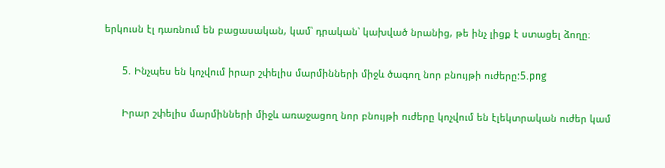երկուսն էլ դառնում են բացասական, կամ՝ դրական՝ կախված նրանից, թե ինչ լիցք է ստացել ձողը։

      5. Ինչպես են կոչվում իրար շփելիս մարմինների միջև ծագող նոր բնույթի ուժերը:5.png

      Իրար շփելիս մարմինների միջև առաջացող նոր բնույթի ուժերը կոչվում են էլեկտրական ուժեր կամ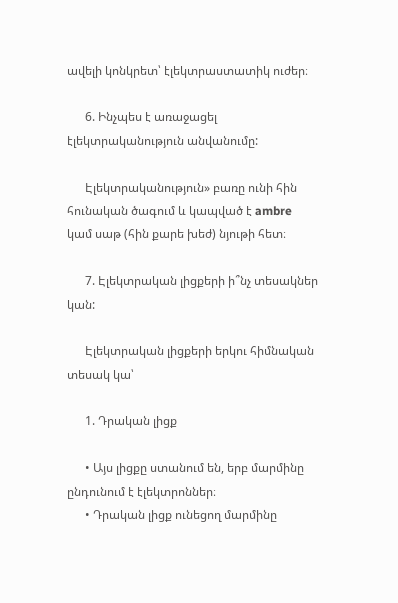ավելի կոնկրետ՝ էլեկտրաստատիկ ուժեր։

      6. Ինչպես է առաջացել էլեկտրականություն անվանումը:

      Էլեկտրականություն» բառը ունի հին հունական ծագում և կապված է ambre կամ սաթ (հին քարե խեժ) նյութի հետ։

      7. Էլեկտրական լիցքերի ի՞նչ տեսակներ կան:

      Էլեկտրական լիցքերի երկու հիմնական տեսակ կա՝

      1. Դրական լիցք

      • Այս լիցքը ստանում են, երբ մարմինը ընդունում է էլեկտրոններ։
      • Դրական լիցք ունեցող մարմինը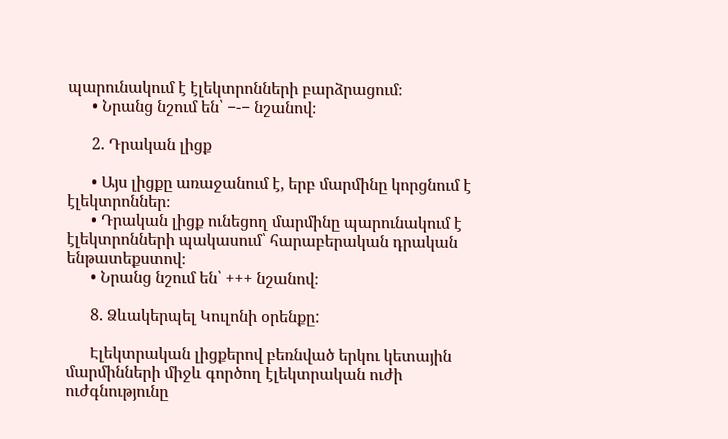պարունակում է էլեկտրոնների բարձրացում։
      • Նրանց նշում են՝ −-− նշանով։

      2. Դրական լիցք

      • Այս լիցքը առաջանում է, երբ մարմինը կորցնում է էլեկտրոններ։
      • Դրական լիցք ունեցող մարմինը պարունակում է էլեկտրոնների պակասում՝ հարաբերական դրական ենթատեքստով։
      • Նրանց նշում են՝ +++ նշանով։

      8. Ձևակերպել Կուլոնի օրենքը:

      Էլեկտրական լիցքերով բեռնված երկու կետային մարմինների միջև գործող էլեկտրական ուժի ուժգնությունը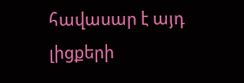հավասար է այդ լիցքերի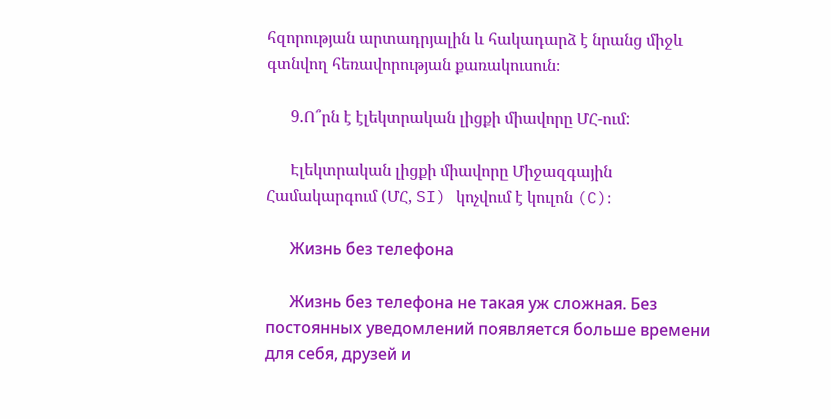հզորության արտադրյալին և հակադարձ է նրանց միջև գտնվող հեռավորության քառակուսուն։

      9.Ո՞րն է էլեկտրական լիցքի միավորը ՄՀ-ում:

      Էլեկտրական լիցքի միավորը Միջազգային Համակարգում (ՄՀ, SI) կոչվում է կուլոն (C)։

      Жизнь без телефона

      Жизнь без телефона не такая уж сложная. Без постоянных уведомлений появляется больше времени для себя, друзей и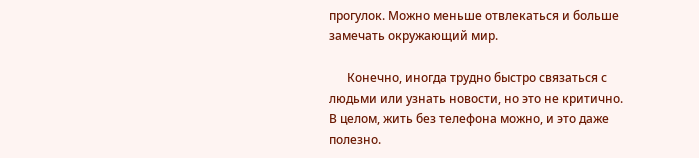прогулок. Можно меньше отвлекаться и больше замечать окружающий мир.

      Конечно, иногда трудно быстро связаться с людьми или узнать новости, но это не критично. В целом, жить без телефона можно, и это даже полезно.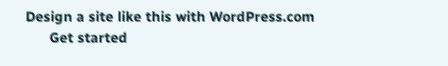Design a site like this with WordPress.com
      Get started